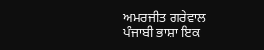ਅਮਰਜੀਤ ਗਰੇਵਾਲ
ਪੰਜਾਬੀ ਭਾਸ਼ਾ ਇਕ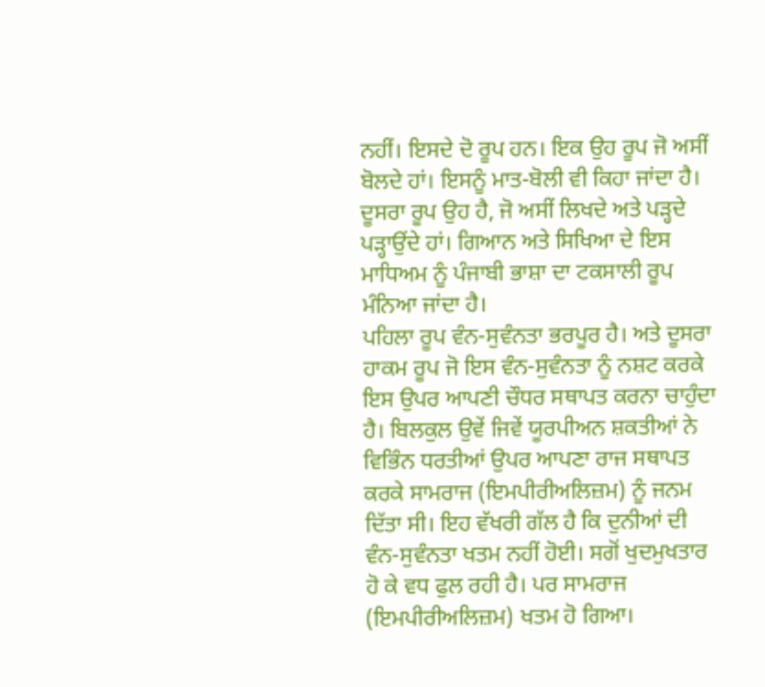ਨਹੀਂ। ਇਸਦੇ ਦੋ ਰੂਪ ਹਨ। ਇਕ ਉਹ ਰੂਪ ਜੋ ਅਸੀਂ ਬੋਲਦੇ ਹਾਂ। ਇਸਨੂੰ ਮਾਤ-ਬੋਲੀ ਵੀ ਕਿਹਾ ਜਾਂਦਾ ਹੈ। ਦੂਸਰਾ ਰੂਪ ਉਹ ਹੈ, ਜੋ ਅਸੀਂ ਲਿਖਦੇ ਅਤੇ ਪੜ੍ਹਦੇ ਪੜ੍ਹਾਉਂਦੇ ਹਾਂ। ਗਿਆਨ ਅਤੇ ਸਿਖਿਆ ਦੇ ਇਸ ਮਾਧਿਅਮ ਨੂੰ ਪੰਜਾਬੀ ਭਾਸ਼ਾ ਦਾ ਟਕਸਾਲੀ ਰੂਪ ਮੰਨਿਆ ਜਾਂਦਾ ਹੈ।
ਪਹਿਲਾ ਰੂਪ ਵੰਨ-ਸੁਵੰਨਤਾ ਭਰਪੂਰ ਹੈ। ਅਤੇ ਦੂਸਰਾ ਹਾਕਮ ਰੂਪ ਜੋ ਇਸ ਵੰਨ-ਸੁਵੰਨਤਾ ਨੂੰ ਨਸ਼ਟ ਕਰਕੇ ਇਸ ਉਪਰ ਆਪਣੀ ਚੌਧਰ ਸਥਾਪਤ ਕਰਨਾ ਚਾਹੁੰਦਾ ਹੈ। ਬਿਲਕੁਲ ਉਵੇਂ ਜਿਵੇਂ ਯੂਰਪੀਅਨ ਸ਼ਕਤੀਆਂ ਨੇ ਵਿਭਿੰਨ ਧਰਤੀਆਂ ਉਪਰ ਆਪਣਾ ਰਾਜ ਸਥਾਪਤ ਕਰਕੇ ਸਾਮਰਾਜ (ਇਮਪੀਰੀਅਲਿਜ਼ਮ) ਨੂੰ ਜਨਮ ਦਿੱਤਾ ਸੀ। ਇਹ ਵੱਖਰੀ ਗੱਲ ਹੈ ਕਿ ਦੁਨੀਆਂ ਦੀ ਵੰਨ-ਸੁਵੰਨਤਾ ਖਤਮ ਨਹੀਂ ਹੋਈ। ਸਗੋਂ ਖੁਦਮੁਖਤਾਰ ਹੋ ਕੇ ਵਧ ਫੁਲ ਰਹੀ ਹੈ। ਪਰ ਸਾਮਰਾਜ (ਇਮਪੀਰੀਅਲਿਜ਼ਮ) ਖਤਮ ਹੋ ਗਿਆ।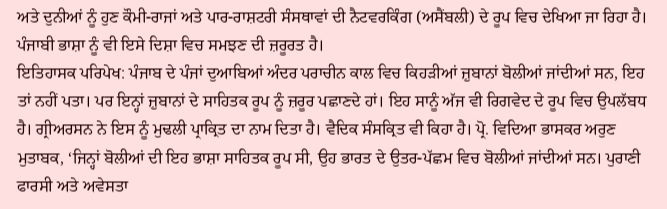ਅਤੇ ਦੁਨੀਆਂ ਨੂੰ ਹੁਣ ਕੌਮੀ-ਰਾਜਾਂ ਅਤੇ ਪਾਰ-ਰਾਸ਼ਟਰੀ ਸੰਸਥਾਵਾਂ ਦੀ ਨੈਟਵਰਕਿੰਗ (ਅਸੈਂਬਲੀ) ਦੇ ਰੂਪ ਵਿਚ ਦੇਖਿਆ ਜਾ ਰਿਹਾ ਹੈ। ਪੰਜਾਬੀ ਭਾਸ਼ਾ ਨੂੰ ਵੀ ਇਸੇ ਦਿਸ਼ਾ ਵਿਚ ਸਮਝਣ ਦੀ ਜ਼ਰੂਰਤ ਹੈ।
ਇਤਿਹਾਸਕ ਪਰਿਪੇਖ: ਪੰਜਾਬ ਦੇ ਪੰਜਾਂ ਦੁਆਬਿਆਂ ਅੰਦਰ ਪਰਾਚੀਨ ਕਾਲ ਵਿਚ ਕਿਹੜੀਆਂ ਜ਼ੁਬਾਨਾਂ ਬੋਲੀਆਂ ਜਾਂਦੀਆਂ ਸਨ, ਇਹ ਤਾਂ ਨਹੀਂ ਪਤਾ। ਪਰ ਇਨ੍ਹਾਂ ਜ਼ੁਬਾਨਾਂ ਦੇ ਸਾਹਿਤਕ ਰੂਪ ਨੂੰ ਜ਼ਰੂਰ ਪਛਾਣਦੇ ਹਾਂ। ਇਹ ਸਾਨੂੰ ਅੱਜ ਵੀ ਰਿਗਵੇਦ ਦੇ ਰੂਪ ਵਿਚ ਉਪਲੱਬਧ ਹੈ। ਗ੍ਰੀਅਰਸਨ ਨੇ ਇਸ ਨੂੰ ਮੁਢਲੀ ਪ੍ਰਾਕ੍ਰਿਤ ਦਾ ਨਾਮ ਦਿਤਾ ਹੈ। ਵੈਦਿਕ ਸੰਸਕ੍ਰਿਤ ਵੀ ਕਿਹਾ ਹੈ। ਪ੍ਰੋ. ਵਿਦਿਆ ਭਾਸਕਰ ਅਰੁਣ ਮੁਤਾਬਕ, ‘ਜਿਨ੍ਹਾਂ ਬੋਲੀਆਂ ਦੀ ਇਹ ਭਾਸ਼ਾ ਸਾਹਿਤਕ ਰੂਪ ਸੀ, ਉਹ ਭਾਰਤ ਦੇ ਉਤਰ-ਪੱਛਮ ਵਿਚ ਬੋਲੀਆਂ ਜਾਂਦੀਆਂ ਸਨ। ਪੁਰਾਣੀ ਫਾਰਸੀ ਅਤੇ ਅਵੇਸਤਾ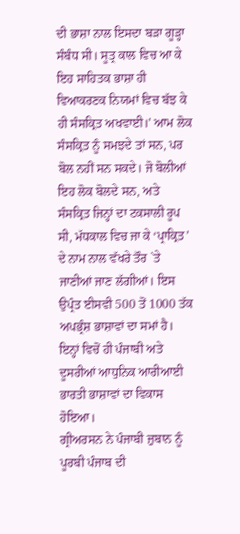ਦੀ ਭਾਸ਼ਾ ਨਾਲ ਇਸਦਾ ਬੜਾ ਗੂੜ੍ਹਾ ਸੰਬੰਧ ਸੀ। ਸੂਤ੍ਰ ਕਾਲ ਵਿਚ ਆ ਕੇ ਇਹ ਸਾਹਿਤਕ ਭਾਸ਼ਾ ਹੀ ਵਿਆਕਰਣਕ ਨਿਯਮਾਂ ਵਿਚ ਬੱਝ ਕੇ ਹੀ ਸੰਸਕ੍ਰਿਤ ਅਖਵਾਈ।’ ਆਮ ਲੋਕ ਸੰਸਕ੍ਰਿਤ ਨੂੰ ਸਮਝਦੇ ਤਾਂ ਸਨ, ਪਰ ਬੋਲ ਨਹੀਂ ਸਨ ਸਕਦੇ। ਜੋ ਬੋਲੀਆਂ ਇਹ ਲੋਕ ਬੋਲਦੇ ਸਨ, ਅਤੇ ਸੰਸਕ੍ਰਿਤ ਜਿਨ੍ਹਾਂ ਦਾ ਟਕਸਾਲੀ ਰੂਪ ਸੀ, ਮੱਧਕਾਲ ਵਿਚ ਜਾ ਕੇ ‘ਪ੍ਰਾਕ੍ਰਿਤ’ ਦੇ ਨਾਮ ਨਾਲ ਵੱਖਰੇ ਤੌਰ `ਤੇ ਜਾਣੀਆਂ ਜਾਣ ਲੱਗੀਆਂ। ਇਸ ਉਪ੍ਰੰਤ ਈਸਵੀ 500 ਤੋਂ 1000 ਤੱਕ ਅਪਭ੍ਰੰਸ਼ ਭਾਸ਼ਾਵਾਂ ਦਾ ਸਮਾਂ ਹੈ। ਇਨ੍ਹਾਂ ਵਿਚੋਂ ਹੀ ਪੰਜਾਬੀ ਅਤੇ ਦੂਸਰੀਆਂ ਆਧੁਨਿਕ ਆਰੀਆਈ ਭਾਰਤੀ ਭਾਸ਼ਾਵਾਂ ਦਾ ਵਿਕਾਸ ਹੋਇਆ।
ਗ੍ਰੀਅਰਸਨ ਨੇ ਪੰਜਾਬੀ ਜ਼ੁਬਾਨ ਨੂੰ ਪੂਰਬੀ ਪੰਜਾਬ ਦੀ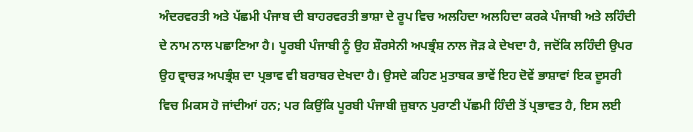ਅੰਦਰਵਰਤੀ ਅਤੇ ਪੱਛਮੀ ਪੰਜਾਬ ਦੀ ਬਾਹਰਵਰਤੀ ਭਾਸ਼ਾ ਦੇ ਰੂਪ ਵਿਚ ਅਲਹਿਦਾ ਅਲਹਿਦਾ ਕਰਕੇ ਪੰਜਾਬੀ ਅਤੇ ਲਹਿੰਦੀ ਦੇ ਨਾਮ ਨਾਲ ਪਛਾਣਿਆ ਹੈ। ਪੂਰਬੀ ਪੰਜਾਬੀ ਨੂੰ ਉਹ ਸ਼ੌਰਸੇਨੀ ਅਪਭ੍ਰੰਸ਼ ਨਾਲ ਜੋੜ ਕੇ ਦੇਖਦਾ ਹੈ, ਜਦੋਂਕਿ ਲਹਿੰਦੀ ਉਪਰ ਉਹ ਵ੍ਰਾਚੜ ਅਪਭ੍ਰੰਸ਼ ਦਾ ਪ੍ਰਭਾਵ ਵੀ ਬਰਾਬਰ ਦੇਖਦਾ ਹੈ। ਉਸਦੇ ਕਹਿਣ ਮੁਤਾਬਕ ਭਾਵੇਂ ਇਹ ਦੋਵੇਂ ਭਾਸ਼ਾਵਾਂ ਇਕ ਦੂਸਰੀ ਵਿਚ ਮਿਕਸ ਹੋ ਜਾਂਦੀਆਂ ਹਨ; ਪਰ ਕਿਉਂਕਿ ਪੂਰਬੀ ਪੰਜਾਬੀ ਜ਼ੁਬਾਨ ਪੁਰਾਣੀ ਪੱਛਮੀ ਹਿੰਦੀ ਤੋਂ ਪ੍ਰਭਾਵਤ ਹੈ, ਇਸ ਲਈ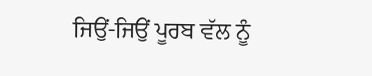ਜਿਉਂ-ਜਿਉਂ ਪੂਰਬ ਵੱਲ ਨੂੰ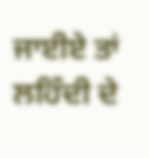ਜਾਈਏ ਤਾਂ ਲਹਿੰਦੀ ਦੇ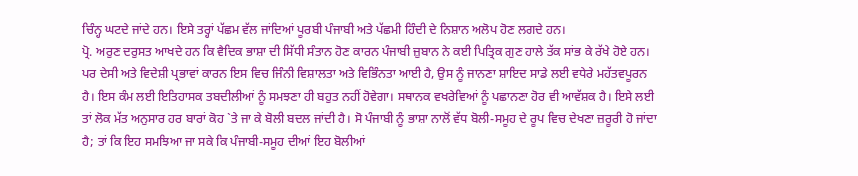ਚਿੰਨ੍ਹ ਘਟਦੇ ਜਾਂਦੇ ਹਨ। ਇਸੇ ਤਰ੍ਹਾਂ ਪੱਛਮ ਵੱਲ ਜਾਂਦਿਆਂ ਪੂਰਬੀ ਪੰਜਾਬੀ ਅਤੇ ਪੱਛਮੀ ਹਿੰਦੀ ਦੇ ਨਿਸ਼ਾਨ ਅਲੋਪ ਹੋਣ ਲਗਦੇ ਹਨ।
ਪ੍ਰੋ. ਅਰੁਣ ਦਰੁਸਤ ਆਖਦੇ ਹਨ ਕਿ ਵੈਦਿਕ ਭਾਸ਼ਾ ਦੀ ਸਿੱਧੀ ਸੰਤਾਨ ਹੋਣ ਕਾਰਨ ਪੰਜਾਬੀ ਜ਼ੁਬਾਨ ਨੇ ਕਈ ਪਿਤ੍ਰਿਕ ਗੁਣ ਹਾਲੇ ਤੱਕ ਸਾਂਭ ਕੇ ਰੱਖੇ ਹੋਏ ਹਨ। ਪਰ ਦੇਸੀ ਅਤੇ ਵਿਦੇਸ਼ੀ ਪ੍ਰਭਾਵਾਂ ਕਾਰਨ ਇਸ ਵਿਚ ਜਿੰਨੀ ਵਿਸ਼ਾਲਤਾ ਅਤੇ ਵਿਭਿੰਨਤਾ ਆਈ ਹੈ, ਉਸ ਨੂੰ ਜਾਨਣਾ ਸ਼ਾਇਦ ਸਾਡੇ ਲਈ ਵਧੇਰੇ ਮਹੱਤਵਪੂਰਨ ਹੈ। ਇਸ ਕੰਮ ਲਈ ਇਤਿਹਾਸਕ ਤਬਦੀਲੀਆਂ ਨੂੰ ਸਮਝਣਾ ਹੀ ਬਹੁਤ ਨਹੀਂ ਹੋਵੇਗਾ। ਸਥਾਨਕ ਵਖਰੇਵਿਆਂ ਨੂੰ ਪਛਾਨਣਾ ਹੋਰ ਵੀ ਆਵੱਸ਼ਕ ਹੈ। ਇਸੇ ਲਈ ਤਾਂ ਲੋਕ ਮੱਤ ਅਨੁਸਾਰ ਹਰ ਬਾਰਾਂ ਕੋਹ `ਤੇ ਜਾ ਕੇ ਬੋਲੀ ਬਦਲ ਜਾਂਦੀ ਹੈ। ਸੋ ਪੰਜਾਬੀ ਨੂੰ ਭਾਸ਼ਾ ਨਾਲੋਂ ਵੱਧ ਬੋਲੀ-ਸਮੂਹ ਦੇ ਰੂਪ ਵਿਚ ਦੇਖਣਾ ਜ਼ਰੂਰੀ ਹੋ ਜਾਂਦਾ ਹੈ; ਤਾਂ ਕਿ ਇਹ ਸਮਝਿਆ ਜਾ ਸਕੇ ਕਿ ਪੰਜਾਬੀ-ਸਮੂਹ ਦੀਆਂ ਇਹ ਬੋਲੀਆਂ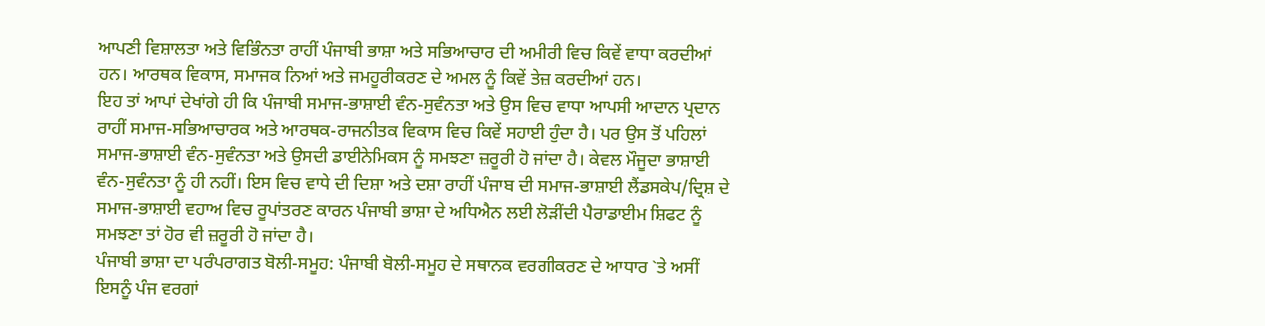ਆਪਣੀ ਵਿਸ਼ਾਲਤਾ ਅਤੇ ਵਿਭਿੰਨਤਾ ਰਾਹੀਂ ਪੰਜਾਬੀ ਭਾਸ਼ਾ ਅਤੇ ਸਭਿਆਚਾਰ ਦੀ ਅਮੀਰੀ ਵਿਚ ਕਿਵੇਂ ਵਾਧਾ ਕਰਦੀਆਂ ਹਨ। ਆਰਥਕ ਵਿਕਾਸ, ਸਮਾਜਕ ਨਿਆਂ ਅਤੇ ਜਮਹੂਰੀਕਰਣ ਦੇ ਅਮਲ ਨੂੰ ਕਿਵੇਂ ਤੇਜ਼ ਕਰਦੀਆਂ ਹਨ।
ਇਹ ਤਾਂ ਆਪਾਂ ਦੇਖਾਂਗੇ ਹੀ ਕਿ ਪੰਜਾਬੀ ਸਮਾਜ-ਭਾਸ਼ਾਈ ਵੰਨ-ਸੁਵੰਨਤਾ ਅਤੇ ਉਸ ਵਿਚ ਵਾਧਾ ਆਪਸੀ ਆਦਾਨ ਪ੍ਰਦਾਨ ਰਾਹੀਂ ਸਮਾਜ-ਸਭਿਆਚਾਰਕ ਅਤੇ ਆਰਥਕ-ਰਾਜਨੀਤਕ ਵਿਕਾਸ ਵਿਚ ਕਿਵੇਂ ਸਹਾਈ ਹੁੰਦਾ ਹੈ। ਪਰ ਉਸ ਤੋਂ ਪਹਿਲਾਂ ਸਮਾਜ-ਭਾਸ਼ਾਈ ਵੰਨ-ਸੁਵੰਨਤਾ ਅਤੇ ਉਸਦੀ ਡਾਈਨੇਮਿਕਸ ਨੂੰ ਸਮਝਣਾ ਜ਼ਰੂਰੀ ਹੋ ਜਾਂਦਾ ਹੈ। ਕੇਵਲ ਮੌਜੂਦਾ ਭਾਸ਼ਾਈ ਵੰਨ-ਸੁਵੰਨਤਾ ਨੂੰ ਹੀ ਨਹੀਂ। ਇਸ ਵਿਚ ਵਾਧੇ ਦੀ ਦਿਸ਼ਾ ਅਤੇ ਦਸ਼ਾ ਰਾਹੀਂ ਪੰਜਾਬ ਦੀ ਸਮਾਜ-ਭਾਸ਼ਾਈ ਲੈਂਡਸਕੇਪ/ਦ੍ਰਿਸ਼ ਦੇ ਸਮਾਜ-ਭਾਸ਼ਾਈ ਵਹਾਅ ਵਿਚ ਰੂਪਾਂਤਰਣ ਕਾਰਨ ਪੰਜਾਬੀ ਭਾਸ਼ਾ ਦੇ ਅਧਿਐਨ ਲਈ ਲੋੜੀਂਦੀ ਪੈਰਾਡਾਈਮ ਸ਼ਿਫਟ ਨੂੰ ਸਮਝਣਾ ਤਾਂ ਹੋਰ ਵੀ ਜ਼ਰੂਰੀ ਹੋ ਜਾਂਦਾ ਹੈ।
ਪੰਜਾਬੀ ਭਾਸ਼ਾ ਦਾ ਪਰੰਪਰਾਗਤ ਬੋਲੀ-ਸਮੂਹ: ਪੰਜਾਬੀ ਬੋਲੀ-ਸਮੂਹ ਦੇ ਸਥਾਨਕ ਵਰਗੀਕਰਣ ਦੇ ਆਧਾਰ `ਤੇ ਅਸੀਂ ਇਸਨੂੰ ਪੰਜ ਵਰਗਾਂ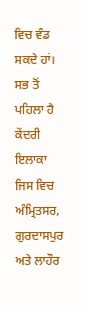ਵਿਚ ਵੰਡ ਸਕਦੇ ਹਾਂ। ਸਭ ਤੋਂ ਪਹਿਲਾ ਹੈ ਕੇਂਦਰੀ ਇਲਾਕਾ ਜਿਸ ਵਿਚ ਅੰਮ੍ਰਿਤਸਰ, ਗੁਰਦਾਸਪੁਰ ਅਤੇ ਲਾਹੌਰ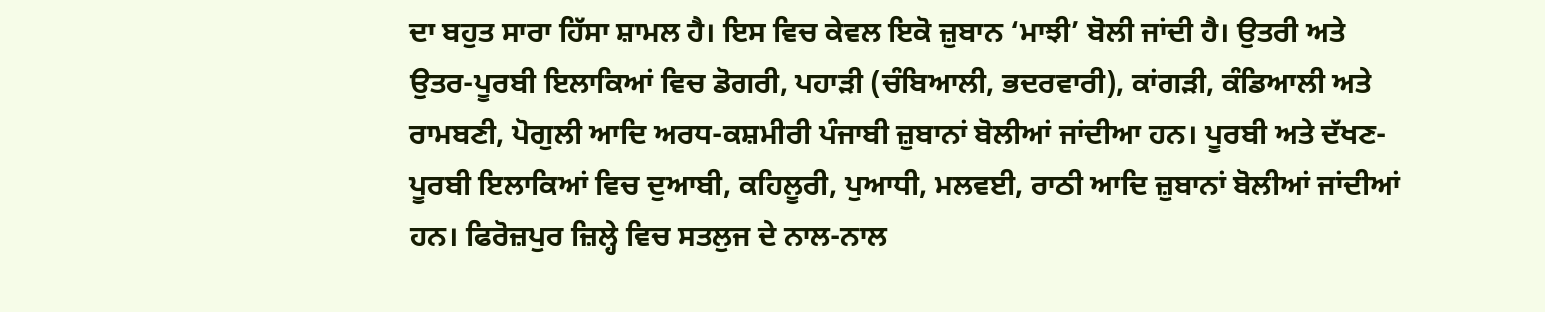ਦਾ ਬਹੁਤ ਸਾਰਾ ਹਿੱਸਾ ਸ਼ਾਮਲ ਹੈ। ਇਸ ਵਿਚ ਕੇਵਲ ਇਕੋ ਜ਼ੁਬਾਨ ‘ਮਾਝੀ’ ਬੋਲੀ ਜਾਂਦੀ ਹੈ। ਉਤਰੀ ਅਤੇ ਉਤਰ-ਪੂਰਬੀ ਇਲਾਕਿਆਂ ਵਿਚ ਡੋਗਰੀ, ਪਹਾੜੀ (ਚੰਬਿਆਲੀ, ਭਦਰਵਾਰੀ), ਕਾਂਗੜੀ, ਕੰਡਿਆਲੀ ਅਤੇ ਰਾਮਬਣੀ, ਪੋਗੁਲੀ ਆਦਿ ਅਰਧ-ਕਸ਼ਮੀਰੀ ਪੰਜਾਬੀ ਜ਼ੁਬਾਨਾਂ ਬੋਲੀਆਂ ਜਾਂਦੀਆ ਹਨ। ਪੂਰਬੀ ਅਤੇ ਦੱਖਣ-ਪੂਰਬੀ ਇਲਾਕਿਆਂ ਵਿਚ ਦੁਆਬੀ, ਕਹਿਲੂਰੀ, ਪੁਆਧੀ, ਮਲਵਈ, ਰਾਠੀ ਆਦਿ ਜ਼ੁਬਾਨਾਂ ਬੋਲੀਆਂ ਜਾਂਦੀਆਂ ਹਨ। ਫਿਰੋਜ਼ਪੁਰ ਜ਼ਿਲ੍ਹੇ ਵਿਚ ਸਤਲੁਜ ਦੇ ਨਾਲ-ਨਾਲ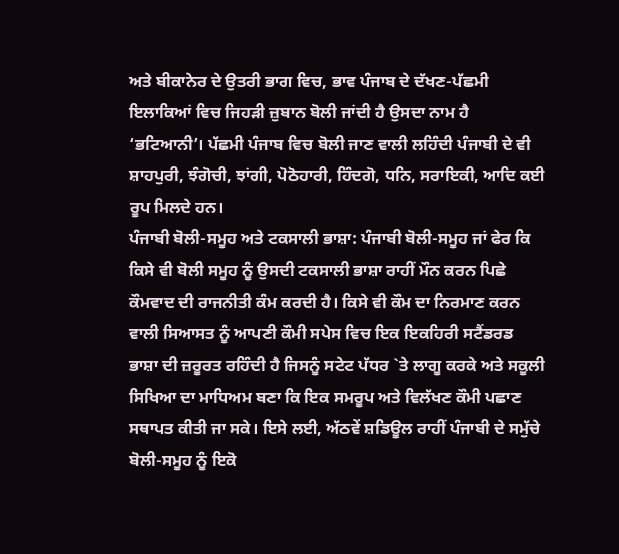ਅਤੇ ਬੀਕਾਨੇਰ ਦੇ ਉਤਰੀ ਭਾਗ ਵਿਚ, ਭਾਵ ਪੰਜਾਬ ਦੇ ਦੱਖਣ-ਪੱਛਮੀ ਇਲਾਕਿਆਂ ਵਿਚ ਜਿਹੜੀ ਜ਼ੁਬਾਨ ਬੋਲੀ ਜਾਂਦੀ ਹੈ ਉਸਦਾ ਨਾਮ ਹੈ ‘ਭਟਿਆਨੀ’। ਪੱਛਮੀ ਪੰਜਾਬ ਵਿਚ ਬੋਲੀ ਜਾਣ ਵਾਲੀ ਲਹਿੰਦੀ ਪੰਜਾਬੀ ਦੇ ਵੀ ਸ਼ਾਹਪੁਰੀ, ਝੰਗੋਚੀ, ਝਾਂਗੀ, ਪੋਠੋਹਾਰੀ, ਹਿੰਦਗੋ, ਧਨਿ, ਸਰਾਇਕੀ, ਆਦਿ ਕਈ ਰੂਪ ਮਿਲਦੇ ਹਨ।
ਪੰਜਾਬੀ ਬੋਲੀ-ਸਮੂਹ ਅਤੇ ਟਕਸਾਲੀ ਭਾਸ਼ਾ: ਪੰਜਾਬੀ ਬੋਲੀ-ਸਮੂਹ ਜਾਂ ਫੇਰ ਕਿ ਕਿਸੇ ਵੀ ਬੋਲੀ ਸਮੂਹ ਨੂੰ ਉਸਦੀ ਟਕਸਾਲੀ ਭਾਸ਼ਾ ਰਾਹੀਂ ਮੌਨ ਕਰਨ ਪਿਛੇ ਕੌਮਵਾਦ ਦੀ ਰਾਜਨੀਤੀ ਕੰਮ ਕਰਦੀ ਹੈ। ਕਿਸੇ ਵੀ ਕੌਮ ਦਾ ਨਿਰਮਾਣ ਕਰਨ ਵਾਲੀ ਸਿਆਸਤ ਨੂੰ ਆਪਣੀ ਕੌਮੀ ਸਪੇਸ ਵਿਚ ਇਕ ਇਕਹਿਰੀ ਸਟੈਂਡਰਡ ਭਾਸ਼ਾ ਦੀ ਜ਼ਰੂਰਤ ਰਹਿੰਦੀ ਹੈ ਜਿਸਨੂੰ ਸਟੇਟ ਪੱਧਰ `ਤੇ ਲਾਗੂ ਕਰਕੇ ਅਤੇ ਸਕੂਲੀ ਸਿਖਿਆ ਦਾ ਮਾਧਿਅਮ ਬਣਾ ਕਿ ਇਕ ਸਮਰੂਪ ਅਤੇ ਵਿਲੱਖਣ ਕੌਮੀ ਪਛਾਣ ਸਥਾਪਤ ਕੀਤੀ ਜਾ ਸਕੇ। ਇਸੇ ਲਈ, ਅੱਠਵੇਂ ਸ਼ਡਿਊਲ ਰਾਹੀਂ ਪੰਜਾਬੀ ਦੇ ਸਮੁੱਚੇ ਬੋਲੀ-ਸਮੂਹ ਨੂੰ ਇਕੋ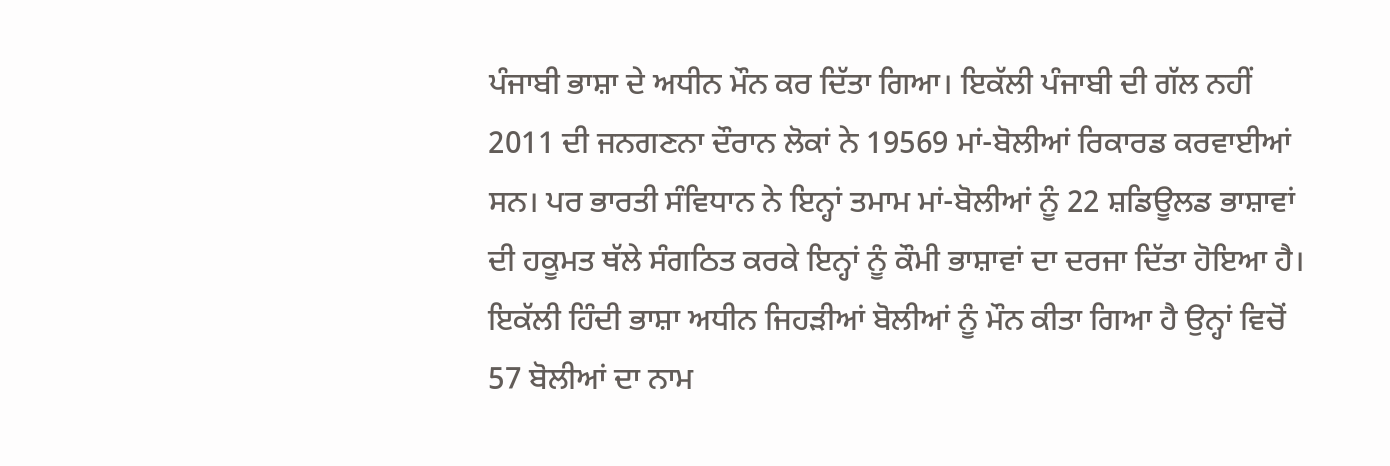ਪੰਜਾਬੀ ਭਾਸ਼ਾ ਦੇ ਅਧੀਨ ਮੌਨ ਕਰ ਦਿੱਤਾ ਗਿਆ। ਇਕੱਲੀ ਪੰਜਾਬੀ ਦੀ ਗੱਲ ਨਹੀਂ 2011 ਦੀ ਜਨਗਣਨਾ ਦੌਰਾਨ ਲੋਕਾਂ ਨੇ 19569 ਮਾਂ-ਬੋਲੀਆਂ ਰਿਕਾਰਡ ਕਰਵਾਈਆਂ ਸਨ। ਪਰ ਭਾਰਤੀ ਸੰਵਿਧਾਨ ਨੇ ਇਨ੍ਹਾਂ ਤਮਾਮ ਮਾਂ-ਬੋਲੀਆਂ ਨੂੰ 22 ਸ਼ਡਿਊਲਡ ਭਾਸ਼ਾਵਾਂ ਦੀ ਹਕੂਮਤ ਥੱਲੇ ਸੰਗਠਿਤ ਕਰਕੇ ਇਨ੍ਹਾਂ ਨੂੰ ਕੌਮੀ ਭਾਸ਼ਾਵਾਂ ਦਾ ਦਰਜਾ ਦਿੱਤਾ ਹੋਇਆ ਹੈ। ਇਕੱਲੀ ਹਿੰਦੀ ਭਾਸ਼ਾ ਅਧੀਨ ਜਿਹੜੀਆਂ ਬੋਲੀਆਂ ਨੂੰ ਮੌਨ ਕੀਤਾ ਗਿਆ ਹੈ ਉਨ੍ਹਾਂ ਵਿਚੋਂ 57 ਬੋਲੀਆਂ ਦਾ ਨਾਮ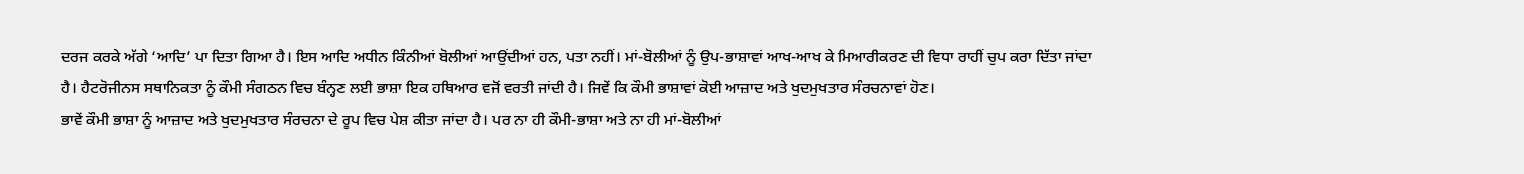ਦਰਜ ਕਰਕੇ ਅੱਗੇ ‘ਆਦਿ’ ਪਾ ਦਿਤਾ ਗਿਆ ਹੈ। ਇਸ ਆਦਿ ਅਧੀਨ ਕਿੰਨੀਆਂ ਬੋਲੀਆਂ ਆਉਂਦੀਆਂ ਹਨ, ਪਤਾ ਨਹੀਂ। ਮਾਂ-ਬੋਲੀਆਂ ਨੂੰ ਉਪ-ਭਾਸ਼ਾਵਾਂ ਆਖ-ਆਖ ਕੇ ਮਿਆਰੀਕਰਣ ਦੀ ਵਿਧਾ ਰਾਹੀਂ ਚੁਪ ਕਰਾ ਦਿੱਤਾ ਜਾਂਦਾ ਹੈ। ਹੈਟਰੋਜੀਨਸ ਸਥਾਨਿਕਤਾ ਨੂੰ ਕੌਮੀ ਸੰਗਠਨ ਵਿਚ ਬੰਨ੍ਹਣ ਲਈ ਭਾਸ਼ਾ ਇਕ ਹਥਿਆਰ ਵਜੋਂ ਵਰਤੀ ਜਾਂਦੀ ਹੈ। ਜਿਵੇਂ ਕਿ ਕੌਮੀ ਭਾਸ਼ਾਵਾਂ ਕੋਈ ਆਜ਼ਾਦ ਅਤੇ ਖੁਦਮੁਖਤਾਰ ਸੰਰਚਨਾਵਾਂ ਹੋਣ।
ਭਾਵੇਂ ਕੌਮੀ ਭਾਸ਼ਾ ਨੂੰ ਆਜ਼ਾਦ ਅਤੇ ਖੁਦਮੁਖਤਾਰ ਸੰਰਚਨਾ ਦੇ ਰੂਪ ਵਿਚ ਪੇਸ਼ ਕੀਤਾ ਜਾਂਦਾ ਹੈ। ਪਰ ਨਾ ਹੀ ਕੌਮੀ-ਭਾਸ਼ਾ ਅਤੇ ਨਾ ਹੀ ਮਾਂ-ਬੋਲੀਆਂ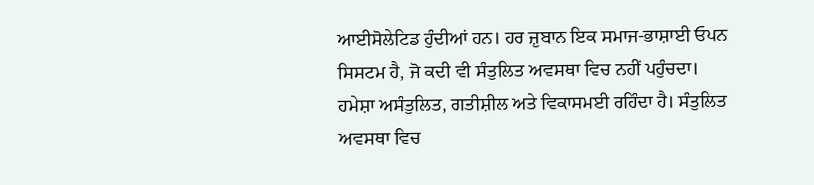ਆਈਸੋਲੇਟਿਡ ਹੁੰਦੀਆਂ ਹਨ। ਹਰ ਜ਼ੁਬਾਨ ਇਕ ਸਮਾਜ-ਭਾਸ਼ਾਈ ਓਪਨ ਸਿਸਟਮ ਹੈ, ਜੋ ਕਦੀ ਵੀ ਸੰਤੁਲਿਤ ਅਵਸਥਾ ਵਿਚ ਨਹੀਂ ਪਹੁੰਚਦਾ। ਹਮੇਸ਼ਾ ਅਸੰਤੁਲਿਤ, ਗਤੀਸ਼ੀਲ ਅਤੇ ਵਿਕਾਸਮਈ ਰਹਿੰਦਾ ਹੈ। ਸੰਤੁਲਿਤ ਅਵਸਥਾ ਵਿਚ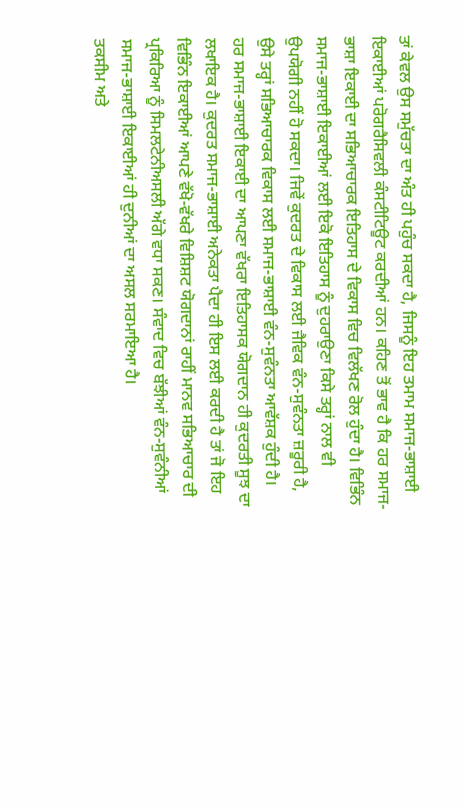ਤਾਂ ਕੇਵਲ ਉਸ ਸਮੁੱਚਤਾ ਦਾ ਅੰਤ ਹੀ ਪਹੁੰਚ ਸਕਦਾ ਹੈ, ਜਿਸਨੂੰ ਇਹ ਤਮਾਮ ਸਮਾਜ-ਭਾਸ਼ਾਈ ਇਕਾਈਆਂ ਪਰੋਗਰੈਸਿਵਲੀ ਕੰਸਟੀਟਿਊਟ ਕਰਦੀਆਂ ਹਨ। ਕਹਿਣ ਤੋਂ ਭਾਵ ਹੈ ਕਿ ਹਰ ਸਮਾਜ-ਭਾਸ਼ਾ ਇਕਾਈ ਦਾ ਸਭਿਆਚਾਰਕ ਇਤਿਹਾਸ ਦੇ ਵਿਕਾਸ ਵਿਚ ਵਿਲੱਖਣ ਰੋਲ ਹੁੰਦਾ ਹੈ। ਵਿਭਿੰਨ ਸਮਾਜ-ਭਾਸ਼ਾਈ ਇਕਾਈਆਂ ਲਈ ਇਕੋ ਇਤਿਹਾਸ ਨੂੰ ਦੁਹਰਾਉਣਾ ਕਿਸੇ ਤਰ੍ਹਾਂ ਨਾਲ ਵੀ ਉਪਯੋਗੀ ਨਹੀਂ ਹੋ ਸਕਦਾ। ਜਿਵੇਂ ਕੁਦਰਤ ਦੇ ਵਿਕਾਸ ਲਈ ਜੈਵਿਕ ਵੰਨ-ਸੁਵੰਨਤਾ ਜ਼ਰੂਰੀ ਹੈ, ਉਸੇ ਤਰ੍ਹਾਂ ਸਭਿਆਚਾਰਕ ਵਿਕਾਸ ਲਈ ਸਮਾਜ-ਭਾਸ਼ਾਈ ਵੰਨ-ਸੁਵੰਨਤਾ ਆਵੱਸ਼ਕ ਹੁੰਦੀ ਹੈ।
ਹਰ ਸਮਾਜ-ਭਾਸ਼ਾਈ ਇਕਾਈ ਦਾ ਆਪਣਾ ਵੱਖਰਾ ਇਤਿਹਾਸਕ ਯੋਗਦਾਨ ਹੀ ਕੁਦਰਤੀ ਸੂਝ ਦਾ ਲਖਾਇਕ ਹੈ। ਕੁਦਰਤ ਸਮਾਜ-ਭਾਸ਼ਾਈ ਅਨੇਕਤਾ ਪੈਦਾ ਹੀ ਇਸ ਲਈ ਕਰਦੀ ਹੈ ਤਾਂ ਜੋ ਇਹ ਵਿਭਿੰਨ ਇਕਾਈਆਂ ਆਪਣੇ ਵੱਖੋ-ਵੱਖਰੇ ਵਿਸ਼ਿਸ਼ਟ ਯੋਗਦਾਨਾਂ ਰਾਹੀਂ ਮਾਨਵ ਸਭਿਆਚਾਰ ਦੀ ਪ੍ਰਕਿਰਿਆ ਨੂੰ ਸਿਮਲਟੇਨੀਅਸਲੀ ਅੱਗੇ ਵਧਾ ਸਕਣ। ਸੰਵਾਦ ਵਿਚ ਬੱਝੀਆਂ ਵੰਨ-ਸੁਵੰਨੀਆਂ ਸਮਾਜ-ਭਾਸ਼ਾਈ ਇਕਾਈਆਂ ਹੀ ਦੁਨੀਆਂ ਦਾ ਅਸਲ ਸਰਮਾਇਆ ਹੈ।
ਤਕਸੀਮ ਅਤੇ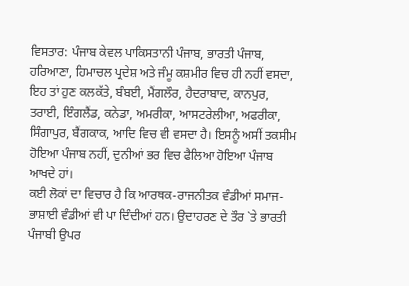ਵਿਸਤਾਰ: ਪੰਜਾਬ ਕੇਵਲ ਪਾਕਿਸਤਾਨੀ ਪੰਜਾਬ, ਭਾਰਤੀ ਪੰਜਾਬ, ਹਰਿਆਣਾ, ਹਿਮਾਚਲ ਪ੍ਰਦੇਸ਼ ਅਤੇ ਜੰਮੂ ਕਸ਼ਮੀਰ ਵਿਚ ਹੀ ਨਹੀਂ ਵਸਦਾ, ਇਹ ਤਾਂ ਹੁਣ ਕਲਕੱਤੇ, ਬੰਬਈ, ਮੈਂਗਲੌਰ, ਹੈਦਰਾਬਾਦ, ਕਾਨਪੁਰ, ਤਰਾਈ, ਇੰਗਲੈਂਡ, ਕਨੇਡਾ, ਅਮਰੀਕਾ, ਆਸਟਰੇਲੀਆ, ਅਫਰੀਕਾ, ਸਿੰਗਾਪੁਰ, ਬੈਂਗਕਾਕ, ਆਦਿ ਵਿਚ ਵੀ ਵਸਦਾ ਹੈ। ਇਸਨੂੰ ਅਸੀਂ ਤਕਸੀਮ ਹੋਇਆ ਪੰਜਾਬ ਨਹੀਂ, ਦੁਨੀਆਂ ਭਰ ਵਿਚ ਫੈਲਿਆ ਹੋਇਆ ਪੰਜਾਬ ਆਖਦੇ ਹਾਂ।
ਕਈ ਲੋਕਾਂ ਦਾ ਵਿਚਾਰ ਹੈ ਕਿ ਆਰਥਕ-ਰਾਜਨੀਤਕ ਵੰਡੀਆਂ ਸਮਾਜ-ਭਾਸ਼ਾਈ ਵੰਡੀਆਂ ਵੀ ਪਾ ਦਿੰਦੀਆਂ ਹਨ। ਉਦਾਹਰਣ ਦੇ ਤੌਰ `ਤੇ ਭਾਰਤੀ ਪੰਜਾਬੀ ਉਪਰ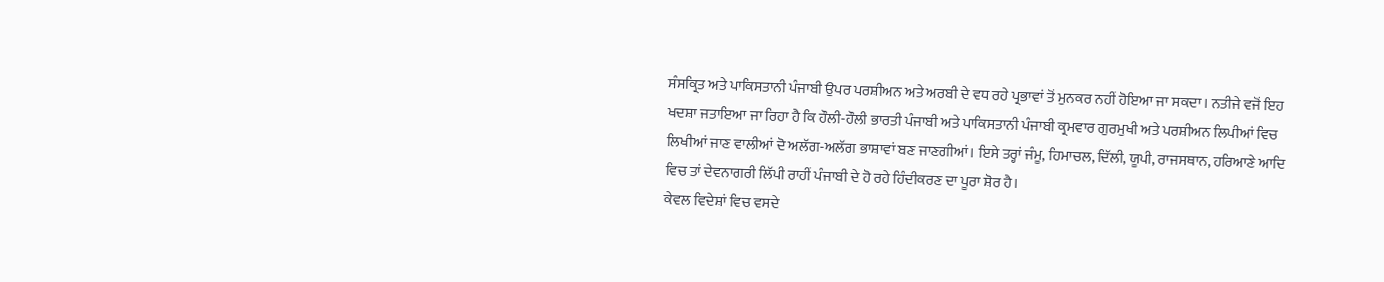ਸੰਸਕ੍ਰਿਤ ਅਤੇ ਪਾਕਿਸਤਾਨੀ ਪੰਜਾਬੀ ਉਪਰ ਪਰਸ਼ੀਅਨ ਅਤੇ ਅਰਬੀ ਦੇ ਵਧ ਰਹੇ ਪ੍ਰਭਾਵਾਂ ਤੋਂ ਮੁਨਕਰ ਨਹੀਂ ਹੋਇਆ ਜਾ ਸਕਦਾ। ਨਤੀਜੇ ਵਜੋਂ ਇਹ ਖਦਸ਼ਾ ਜਤਾਇਆ ਜਾ ਰਿਹਾ ਹੈ ਕਿ ਹੌਲੀ-ਹੌਲੀ ਭਾਰਤੀ ਪੰਜਾਬੀ ਅਤੇ ਪਾਕਿਸਤਾਨੀ ਪੰਜਾਬੀ ਕ੍ਰਮਵਾਰ ਗੁਰਮੁਖੀ ਅਤੇ ਪਰਸ਼ੀਅਨ ਲਿਪੀਆਂ ਵਿਚ ਲਿਖੀਆਂ ਜਾਣ ਵਾਲੀਆਂ ਦੋ ਅਲੱਗ-ਅਲੱਗ ਭਾਸ਼ਾਵਾਂ ਬਣ ਜਾਣਗੀਆਂ। ਇਸੇ ਤਰ੍ਹਾਂ ਜੰਮੂ, ਹਿਮਾਚਲ, ਦਿੱਲੀ, ਯੂਪੀ, ਰਾਜਸਥਾਨ, ਹਰਿਆਣੇ ਆਦਿ ਵਿਚ ਤਾਂ ਦੇਵਨਾਗਰੀ ਲਿੱਪੀ ਰਾਹੀਂ ਪੰਜਾਬੀ ਦੇ ਹੋ ਰਹੇ ਹਿੰਦੀਕਰਣ ਦਾ ਪੂਰਾ ਸ਼ੋਰ ਹੈ।
ਕੇਵਲ ਵਿਦੇਸ਼ਾਂ ਵਿਚ ਵਸਦੇ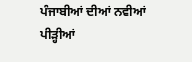ਪੰਜਾਬੀਆਂ ਦੀਆਂ ਨਵੀਆਂ ਪੀੜ੍ਹੀਆਂ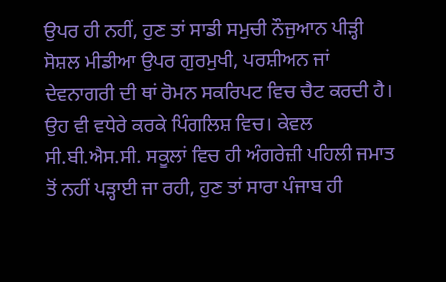ਉਪਰ ਹੀ ਨਹੀਂ, ਹੁਣ ਤਾਂ ਸਾਡੀ ਸਮੁਚੀ ਨੌਜੁਆਨ ਪੀੜ੍ਹੀ ਸੋਸ਼ਲ ਮੀਡੀਆ ਉਪਰ ਗੁਰਮੁਖੀ, ਪਰਸ਼ੀਅਨ ਜਾਂ ਦੇਵਨਾਗਰੀ ਦੀ ਥਾਂ ਰੋਮਨ ਸਕਰਿਪਟ ਵਿਚ ਚੈਟ ਕਰਦੀ ਹੈ। ਉਹ ਵੀ ਵਧੇਰੇ ਕਰਕੇ ਪਿੰਗਲਿਸ਼ ਵਿਚ। ਕੇਵਲ ਸੀ.ਬੀ.ਐਸ.ਸੀ. ਸਕੂਲਾਂ ਵਿਚ ਹੀ ਅੰਗਰੇਜ਼ੀ ਪਹਿਲੀ ਜਮਾਤ ਤੋਂ ਨਹੀਂ ਪੜ੍ਹਾਈ ਜਾ ਰਹੀ, ਹੁਣ ਤਾਂ ਸਾਰਾ ਪੰਜਾਬ ਹੀ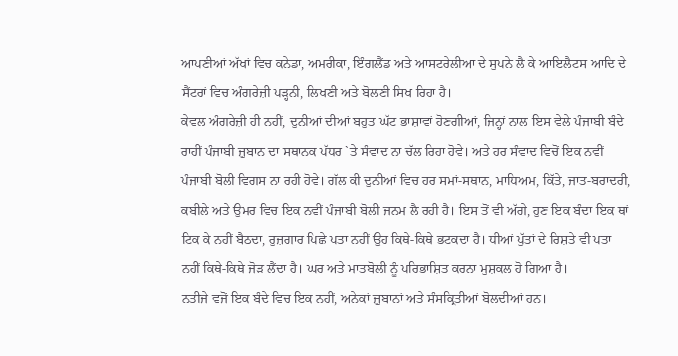ਆਪਣੀਆਂ ਅੱਖਾਂ ਵਿਚ ਕਨੇਡਾ, ਅਮਰੀਕਾ, ਇੰਗਲੈਂਡ ਅਤੇ ਆਸਟਰੇਲੀਆ ਦੇ ਸੁਪਨੇ ਲੈ ਕੇ ਆਇਲੈਟਸ ਆਦਿ ਦੇ ਸੈਂਟਰਾਂ ਵਿਚ ਅੰਗਰੇਜ਼ੀ ਪੜ੍ਹਨੀ, ਲਿਖਣੀ ਅਤੇ ਬੋਲਣੀ ਸਿਖ ਰਿਹਾ ਹੈ।
ਕੇਵਲ ਅੰਗਰੇਜ਼ੀ ਹੀ ਨਹੀਂ, ਦੁਨੀਆਂ ਦੀਆਂ ਬਹੁਤ ਘੱਟ ਭਾਸ਼ਾਵਾਂ ਹੋਣਗੀਆਂ, ਜਿਨ੍ਹਾਂ ਨਾਲ ਇਸ ਵੇਲੇ ਪੰਜਾਬੀ ਬੰਦੇ ਰਾਹੀਂ ਪੰਜਾਬੀ ਜ਼ੁਬਾਨ ਦਾ ਸਥਾਨਕ ਪੱਧਰ `ਤੇ ਸੰਵਾਦ ਨਾ ਚੱਲ ਰਿਹਾ ਹੋਵੇ। ਅਤੇ ਹਰ ਸੰਵਾਦ ਵਿਚੋਂ ਇਕ ਨਵੀਂ ਪੰਜਾਬੀ ਬੋਲੀ ਵਿਗਸ ਨਾ ਰਹੀ ਹੋਵੇ। ਗੱਲ ਕੀ ਦੁਨੀਆਂ ਵਿਚ ਹਰ ਸਮਾਂ-ਸਥਾਨ, ਮਾਧਿਅਮ, ਕਿੱਤੇ, ਜਾਤ-ਬਰਾਦਰੀ, ਕਬੀਲੇ ਅਤੇ ਉਮਰ ਵਿਚ ਇਕ ਨਵੀਂ ਪੰਜਾਬੀ ਬੋਲੀ ਜਨਮ ਲੈ ਰਹੀ ਹੈ। ਇਸ ਤੋਂ ਵੀ ਅੱਗੇ, ਹੁਣ ਇਕ ਬੰਦਾ ਇਕ ਥਾਂ ਟਿਕ ਕੇ ਨਹੀਂ ਬੈਠਦਾ, ਰੁਜ਼ਗਾਰ ਪਿਛੇ ਪਤਾ ਨਹੀਂ ਉਹ ਕਿਥੇ-ਕਿਥੇ ਭਟਕਦਾ ਹੈ। ਧੀਆਂ ਪੁੱਤਾਂ ਦੇ ਰਿਸ਼ਤੇ ਵੀ ਪਤਾ ਨਹੀਂ ਕਿਥੇ-ਕਿਥੇ ਜੋੜ ਲੈਂਦਾ ਹੈ। ਘਰ ਅਤੇ ਮਾਤਬੋਲੀ ਨੂੰ ਪਰਿਭਾਸ਼ਿਤ ਕਰਨਾ ਮੁਸ਼ਕਲ ਹੋ ਗਿਆ ਹੈ।
ਨਤੀਜੇ ਵਜੋਂ ਇਕ ਬੰਦੇ ਵਿਚ ਇਕ ਨਹੀਂ, ਅਨੇਕਾਂ ਜ਼ੁਬਾਨਾਂ ਅਤੇ ਸੰਸਕ੍ਰਿਤੀਆਂ ਬੋਲਦੀਆਂ ਹਨ।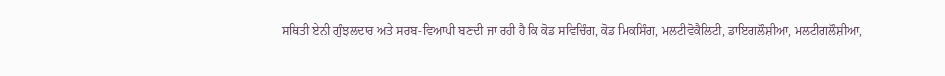ਸਥਿਤੀ ਏਨੀ ਗੁੰਝਲਦਾਰ ਅਤੇ ਸਰਬ-ਵਿਆਪੀ ਬਣਦੀ ਜਾ ਰਹੀ ਹੈ ਕਿ ਕੋਡ ਸਵਿਚਿੰਗ, ਕੋਡ ਮਿਕਸਿੰਗ, ਮਲਟੀਵੋਕੈਲਿਟੀ, ਡਾਇਗਲੌਸ਼ੀਆ, ਮਲਟੀਗਲੌਸ਼ੀਆ,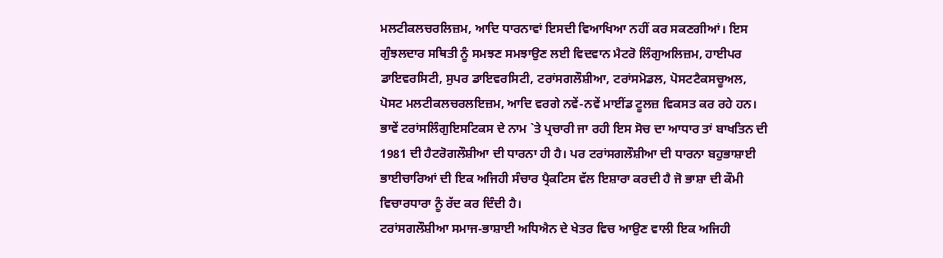ਮਲਟੀਕਲਚਰਲਿਜ਼ਮ, ਆਦਿ ਧਾਰਨਾਵਾਂ ਇਸਦੀ ਵਿਆਖਿਆ ਨਹੀਂ ਕਰ ਸਕਣਗੀਆਂ। ਇਸ ਗੁੰਝਲਦਾਰ ਸਥਿਤੀ ਨੂੰ ਸਮਝਣ ਸਮਝਾਉਣ ਲਈ ਵਿਦਵਾਨ ਮੈਟਰੋ ਲਿੰਗੁਅਲਿਜ਼ਮ, ਹਾਈਪਰ ਡਾਇਵਰਸਿਟੀ, ਸੁਪਰ ਡਾਇਵਰਸਿਟੀ, ਟਰਾਂਸਗਲੌਸ਼ੀਆ, ਟਰਾਂਸਮੋਡਲ, ਪੋਸਟਟੈਕਸਚੂਅਲ, ਪੋਸਟ ਮਲਟੀਕਲਚਰਲਇਜ਼ਮ, ਆਦਿ ਵਰਗੇ ਨਵੇਂ-ਨਵੇਂ ਮਾਈਂਡ ਟੂਲਜ਼ ਵਿਕਸਤ ਕਰ ਰਹੇ ਹਨ।
ਭਾਵੇਂ ਟਰਾਂਸਲਿੰਗੁਇਸਟਿਕਸ ਦੇ ਨਾਮ `ਤੇ ਪ੍ਰਚਾਰੀ ਜਾ ਰਹੀ ਇਸ ਸੋਚ ਦਾ ਆਧਾਰ ਤਾਂ ਬਾਖਤਿਨ ਦੀ 1981 ਦੀ ਹੈਟਰੋਗਲੌਸ਼ੀਆ ਦੀ ਧਾਰਨਾ ਹੀ ਹੈ। ਪਰ ਟਰਾਂਸਗਲੌਸ਼ੀਆ ਦੀ ਧਾਰਨਾ ਬਹੁਭਾਸ਼ਾਈ ਭਾਈਚਾਰਿਆਂ ਦੀ ਇਕ ਅਜਿਹੀ ਸੰਚਾਰ ਪ੍ਰੈਕਟਿਸ ਵੱਲ ਇਸ਼ਾਰਾ ਕਰਦੀ ਹੈ ਜੋ ਭਾਸ਼ਾ ਦੀ ਕੌਮੀ ਵਿਚਾਰਧਾਰਾ ਨੂੰ ਰੱਦ ਕਰ ਦਿੰਦੀ ਹੈ।
ਟਰਾਂਸਗਲੌਸ਼ੀਆ ਸਮਾਜ-ਭਾਸ਼ਾਈ ਅਧਿਐਨ ਦੇ ਖੇਤਰ ਵਿਚ ਆਉਣ ਵਾਲੀ ਇਕ ਅਜਿਹੀ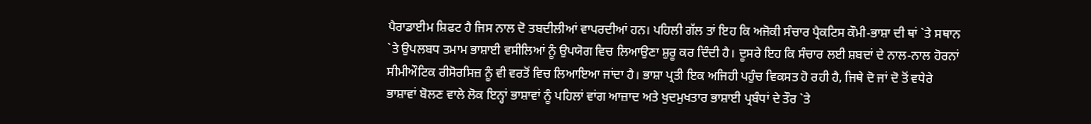ਪੈਰਾਡਾਈਮ ਸ਼ਿਫਟ ਹੈ ਜਿਸ ਨਾਲ ਦੋ ਤਬਦੀਲੀਆਂ ਵਾਪਰਦੀਆਂ ਹਨ। ਪਹਿਲੀ ਗੱਲ ਤਾਂ ਇਹ ਕਿ ਅਜੋਕੀ ਸੰਚਾਰ ਪ੍ਰੈਕਟਿਸ ਕੌਮੀ-ਭਾਸ਼ਾ ਦੀ ਥਾਂ `ਤੇ ਸਥਾਨ `ਤੇ ਉਪਲਬਧ ਤਮਾਮ ਭਾਸ਼ਾਈ ਵਸੀਲਿਆਂ ਨੂੰ ਉਪਯੋਗ ਵਿਚ ਲਿਆਉਣਾ ਸ਼ੁਰੂ ਕਰ ਦਿੰਦੀ ਹੈ। ਦੂਸਰੇ ਇਹ ਕਿ ਸੰਚਾਰ ਲਈ ਸ਼ਬਦਾਂ ਦੇ ਨਾਲ-ਨਾਲ ਹੋਰਨਾਂ ਸੀਮੀਔਟਿਕ ਰੀਸੋਰਸਿਜ਼ ਨੂੰ ਵੀ ਵਰਤੋਂ ਵਿਚ ਲਿਆਇਆ ਜਾਂਦਾ ਹੈ। ਭਾਸ਼ਾ ਪ੍ਰਤੀ ਇਕ ਅਜਿਹੀ ਪਹੁੰਚ ਵਿਕਸਤ ਹੋ ਰਹੀ ਹੈ, ਜਿਥੇ ਦੋ ਜਾਂ ਦੋ ਤੋਂ ਵਧੇਰੇ ਭਾਸ਼ਾਵਾਂ ਬੋਲਣ ਵਾਲੇ ਲੋਕ ਇਨ੍ਹਾਂ ਭਾਸ਼ਾਵਾਂ ਨੂੰ ਪਹਿਲਾਂ ਵਾਂਗ ਆਜ਼ਾਦ ਅਤੇ ਖੁਦਮੁਖਤਾਰ ਭਾਸ਼ਾਈ ਪ੍ਰਬੰਧਾਂ ਦੇ ਤੌਰ `ਤੇ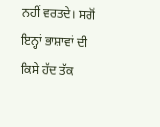ਨਹੀਂ ਵਰਤਦੇ। ਸਗੋਂ ਇਨ੍ਹਾਂ ਭਾਸ਼ਾਵਾਂ ਦੀ ਕਿਸੇ ਹੱਦ ਤੱਕ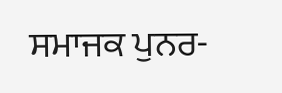ਸਮਾਜਕ ਪੁਨਰ-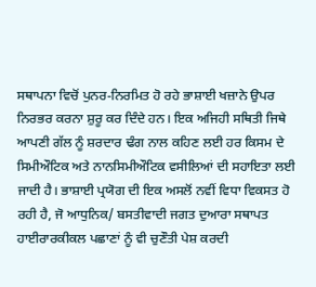ਸਥਾਪਨਾ ਵਿਚੋਂ ਪੁਨਰ-ਨਿਰਮਿਤ ਹੋ ਰਹੇ ਭਾਸ਼ਾਈ ਖਜ਼ਾਨੇ ਉਪਰ ਨਿਰਭਰ ਕਰਨਾ ਸ਼ੁਰੂ ਕਰ ਦਿੰਦੇ ਹਨ। ਇਕ ਅਜਿਹੀ ਸਥਿਤੀ ਜਿਥੇ ਆਪਣੀ ਗੱਲ ਨੂੰ ਸ਼ਰਦਾਰ ਢੰਗ ਨਾਲ ਕਹਿਣ ਲਈ ਹਰ ਕਿਸਮ ਦੇ ਸਿਮੀਔਟਿਕ ਅਤੇ ਨਾਨਸਿਮੀਔਟਿਕ ਵਸੀਲਿਆਂ ਦੀ ਸਹਾਇਤਾ ਲਈ ਜਾਦੀ ਹੈ। ਭਾਸ਼ਾਈ ਪ੍ਰਯੋਗ ਦੀ ਇਕ ਅਸਲੋਂ ਨਵੀਂ ਵਿਧਾ ਵਿਕਸਤ ਹੋ ਰਹੀ ਹੈ, ਜੋ ਆਧੁਨਿਕ/ ਬਸਤੀਵਾਦੀ ਜਗਤ ਦੁਆਰਾ ਸਥਾਪਤ ਹਾਈਰਾਰਕੀਕਲ ਪਛਾਣਾਂ ਨੂੰ ਵੀ ਚੁਣੌਤੀ ਪੇਸ਼ ਕਰਦੀ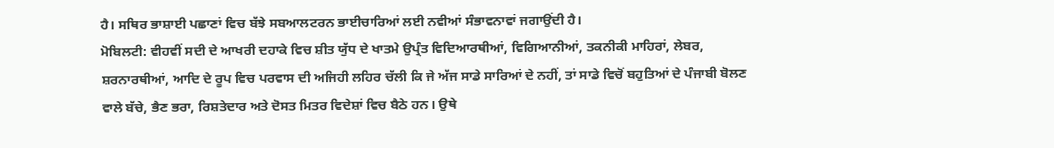ਹੈ। ਸਥਿਰ ਭਾਸ਼ਾਈ ਪਛਾਣਾਂ ਵਿਚ ਬੱਝੇ ਸਬਆਲਟਰਨ ਭਾਈਚਾਰਿਆਂ ਲਈ ਨਵੀਆਂ ਸੰਭਾਵਨਾਵਾਂ ਜਗਾਉਂਦੀ ਹੈ।
ਮੋਬਿਲਟੀ: ਵੀਹਵੀਂ ਸਦੀ ਦੇ ਆਖਰੀ ਦਹਾਕੇ ਵਿਚ ਸ਼ੀਤ ਯੁੱਧ ਦੇ ਖਾਤਮੇ ਉਪ੍ਰੰਤ ਵਿਦਿਆਰਥੀਆਂ, ਵਿਗਿਆਨੀਆਂ, ਤਕਨੀਕੀ ਮਾਹਿਰਾਂ, ਲੇਬਰ, ਸ਼ਰਨਾਰਥੀਆਂ, ਆਦਿ ਦੇ ਰੂਪ ਵਿਚ ਪਰਵਾਸ ਦੀ ਅਜਿਹੀ ਲਹਿਰ ਚੱਲੀ ਕਿ ਜੇ ਅੱਜ ਸਾਡੇ ਸਾਰਿਆਂ ਦੇ ਨਹੀਂ, ਤਾਂ ਸਾਡੇ ਵਿਚੋਂ ਬਹੁਤਿਆਂ ਦੇ ਪੰਜਾਬੀ ਬੋਲਣ ਵਾਲੇ ਬੱਚੇ, ਭੈਣ ਭਰਾ, ਰਿਸ਼ਤੇਦਾਰ ਅਤੇ ਦੋਸਤ ਮਿਤਰ ਵਿਦੇਸ਼ਾਂ ਵਿਚ ਬੈਠੇ ਹਨ। ਉਥੇ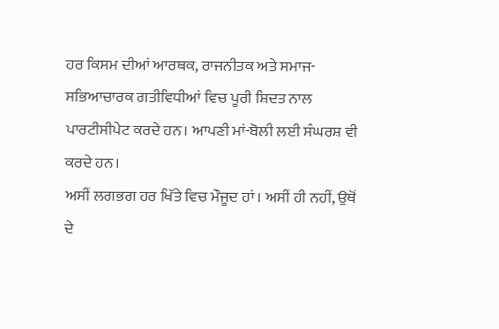ਹਰ ਕਿਸਮ ਦੀਆਂ ਆਰਥਕ, ਰਾਜਨੀਤਕ ਅਤੇ ਸਮਾਜ-ਸਭਿਆਚਾਰਕ ਗਤੀਵਿਧੀਆਂ ਵਿਚ ਪੂਰੀ ਸ਼ਿਦਤ ਨਾਲ ਪਾਰਟੀਸੀਪੇਟ ਕਰਦੇ ਹਨ। ਆਪਣੀ ਮਾਂ-ਬੋਲੀ ਲਈ ਸੰਘਰਸ਼ ਵੀ ਕਰਦੇ ਹਨ।
ਅਸੀਂ ਲਗਭਗ ਹਰ ਖਿੱਤੇ ਵਿਚ ਮੌਜੂਦ ਹਾਂ। ਅਸੀਂ ਹੀ ਨਹੀਂ, ਉਥੋਂ ਦੇ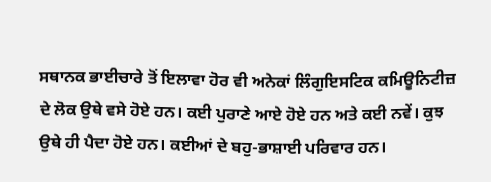ਸਥਾਨਕ ਭਾਈਚਾਰੇ ਤੋਂ ਇਲਾਵਾ ਹੋਰ ਵੀ ਅਨੇਕਾਂ ਲਿੰਗੁਇਸਟਿਕ ਕਮਿਊਨਿਟੀਜ਼ ਦੇ ਲੋਕ ਉਥੇ ਵਸੇ ਹੋਏ ਹਨ। ਕਈ ਪੁਰਾਣੇ ਆਏ ਹੋਏ ਹਨ ਅਤੇ ਕਈ ਨਵੇਂ। ਕੁਝ ਉਥੇ ਹੀ ਪੈਦਾ ਹੋਏ ਹਨ। ਕਈਆਂ ਦੇ ਬਹੁ-ਭਾਸ਼ਾਈ ਪਰਿਵਾਰ ਹਨ।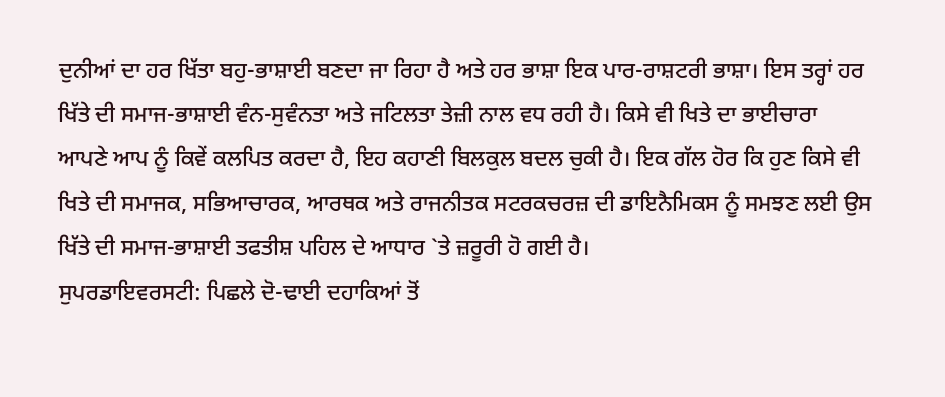ਦੁਨੀਆਂ ਦਾ ਹਰ ਖਿੱਤਾ ਬਹੁ-ਭਾਸ਼ਾਈ ਬਣਦਾ ਜਾ ਰਿਹਾ ਹੈ ਅਤੇ ਹਰ ਭਾਸ਼ਾ ਇਕ ਪਾਰ-ਰਾਸ਼ਟਰੀ ਭਾਸ਼ਾ। ਇਸ ਤਰ੍ਹਾਂ ਹਰ ਖਿੱਤੇ ਦੀ ਸਮਾਜ-ਭਾਸ਼ਾਈ ਵੰਨ-ਸੁਵੰਨਤਾ ਅਤੇ ਜਟਿਲਤਾ ਤੇਜ਼ੀ ਨਾਲ ਵਧ ਰਹੀ ਹੈ। ਕਿਸੇ ਵੀ ਖਿਤੇ ਦਾ ਭਾਈਚਾਰਾ ਆਪਣੇ ਆਪ ਨੂੰ ਕਿਵੇਂ ਕਲਪਿਤ ਕਰਦਾ ਹੈ, ਇਹ ਕਹਾਣੀ ਬਿਲਕੁਲ ਬਦਲ ਚੁਕੀ ਹੈ। ਇਕ ਗੱਲ ਹੋਰ ਕਿ ਹੁਣ ਕਿਸੇ ਵੀ ਖਿਤੇ ਦੀ ਸਮਾਜਕ, ਸਭਿਆਚਾਰਕ, ਆਰਥਕ ਅਤੇ ਰਾਜਨੀਤਕ ਸਟਰਕਚਰਜ਼ ਦੀ ਡਾਇਨੈਮਿਕਸ ਨੂੰ ਸਮਝਣ ਲਈ ਉਸ ਖਿੱਤੇ ਦੀ ਸਮਾਜ-ਭਾਸ਼ਾਈ ਤਫਤੀਸ਼ ਪਹਿਲ ਦੇ ਆਧਾਰ `ਤੇ ਜ਼ਰੂਰੀ ਹੋ ਗਈ ਹੈ।
ਸੁਪਰਡਾਇਵਰਸਟੀ: ਪਿਛਲੇ ਦੋ-ਢਾਈ ਦਹਾਕਿਆਂ ਤੋਂ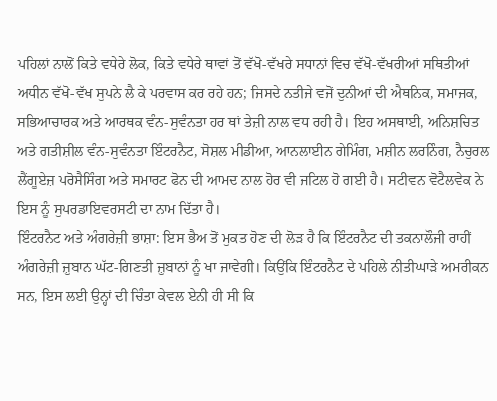ਪਹਿਲਾਂ ਨਾਲੋਂ ਕਿਤੇ ਵਧੇਰੇ ਲੋਕ, ਕਿਤੇ ਵਧੇਰੇ ਥਾਵਾਂ ਤੋਂ ਵੱਖੋ-ਵੱਖਰੇ ਸਧਾਨਾਂ ਵਿਚ ਵੱਖੋ-ਵੱਖਰੀਆਂ ਸਥਿਤੀਆਂ ਅਧੀਨ ਵੱਖੋ-ਵੱਖ ਸੁਪਨੇ ਲੈ ਕੇ ਪਰਵਾਸ ਕਰ ਰਹੇ ਹਨ; ਜਿਸਦੇ ਨਤੀਜੇ ਵਜੋਂ ਦੁਨੀਆਂ ਦੀ ਐਥਨਿਕ, ਸਮਾਜਕ, ਸਭਿਆਚਾਰਕ ਅਤੇ ਆਰਥਕ ਵੰਨ-ਸੁਵੰਨਤਾ ਹਰ ਥਾਂ ਤੇਜ਼ੀ ਨਾਲ ਵਧ ਰਹੀ ਹੈ। ਇਹ ਅਸਥਾਈ, ਅਨਿਸ਼ਚਿਤ ਅਤੇ ਗਤੀਸ਼ੀਲ ਵੰਨ-ਸੁਵੰਨਤਾ ਇੰਟਰਨੈਟ, ਸੋਸ਼ਲ ਮੀਡੀਆ, ਆਨਲਾਈਨ ਗੇਮਿੰਗ, ਮਸ਼ੀਨ ਲਰਨਿੰਗ, ਨੈਚੁਰਲ ਲੈਂਗੂਏਜ਼ ਪਰੋਸੈਸਿੰਗ ਅਤੇ ਸਮਾਰਟ ਫੋਨ ਦੀ ਆਮਦ ਨਾਲ ਹੋਰ ਵੀ ਜਟਿਲ ਹੋ ਗਈ ਹੈ। ਸਟੀਵਨ ਵੋਟੈਲਵੇਕ ਨੇ ਇਸ ਨੂੰ ਸੁਪਰਡਾਇਵਰਸਟੀ ਦਾ ਨਾਮ ਦਿੱਤਾ ਹੈ।
ਇੰਟਰਨੈਟ ਅਤੇ ਅੰਗਰੇਜ਼ੀ ਭਾਸ਼ਾ: ਇਸ ਭੈਅ ਤੋਂ ਮੁਕਤ ਹੋਣ ਦੀ ਲੋੜ ਹੈ ਕਿ ਇੰਟਰਨੈਟ ਦੀ ਤਕਨਾਲੌਜੀ ਰਾਹੀਂ ਅੰਗਰੇਜ਼ੀ ਜ਼ੁਬਾਨ ਘੱਟ-ਗਿਣਤੀ ਜ਼ੁਬਾਨਾਂ ਨੂੰ ਖਾ ਜਾਵੇਗੀ। ਕਿਉਂਕਿ ਇੰਟਰਨੈਟ ਦੇ ਪਹਿਲੇ ਨੀਤੀਘਾੜੇ ਅਮਰੀਕਨ ਸਨ, ਇਸ ਲਈ ਉਨ੍ਹਾਂ ਦੀ ਚਿੰਤਾ ਕੇਵਲ ਏਨੀ ਹੀ ਸੀ ਕਿ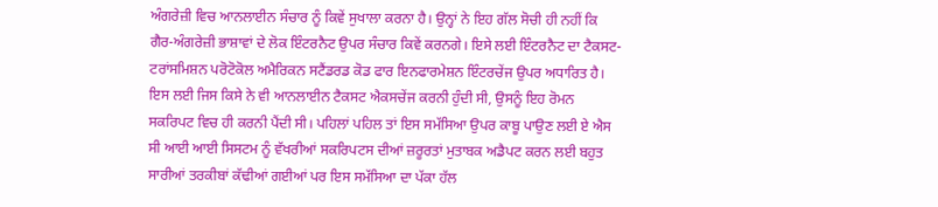ਅੰਗਰੇਜ਼ੀ ਵਿਚ ਆਨਲਾਈਨ ਸੰਚਾਰ ਨੂੰ ਕਿਵੇਂ ਸੁਖਾਲਾ ਕਰਨਾ ਹੈ। ਉਨ੍ਹਾਂ ਨੇ ਇਹ ਗੱਲ ਸੋਚੀ ਹੀ ਨਹੀਂ ਕਿ ਗੈਰ-ਅੰਗਰੇਜ਼ੀ ਭਾਸ਼ਾਵਾਂ ਦੇ ਲੋਕ ਇੰਟਰਨੈਟ ਉਪਰ ਸੰਚਾਰ ਕਿਵੇਂ ਕਰਨਗੇ। ਇਸੇ ਲਈ ਇੰਟਰਨੈਟ ਦਾ ਟੈਕਸਟ-ਟਰਾਂਸਮਿਸ਼ਨ ਪਰੋਟੋਕੋਲ ਅਮੈਰਿਕਨ ਸਟੈਂਡਰਡ ਕੋਡ ਫਾਰ ਇਨਫਾਰਮੇਸ਼ਨ ਇੰਟਰਚੇਂਜ ਉਪਰ ਅਧਾਰਿਤ ਹੈ। ਇਸ ਲਈ ਜਿਸ ਕਿਸੇ ਨੇ ਵੀ ਆਨਲਾਈਨ ਟੈਕਸਟ ਐਕਸਚੇਂਜ ਕਰਨੀ ਹੁੰਦੀ ਸੀ, ਉਸਨੂੰ ਇਹ ਰੋਮਨ ਸਕਰਿਪਟ ਵਿਚ ਹੀ ਕਰਨੀ ਪੈਂਦੀ ਸੀ। ਪਹਿਲਾਂ ਪਹਿਲ ਤਾਂ ਇਸ ਸਮੱਸਿਆ ਉਪਰ ਕਾਬੂ ਪਾਉਣ ਲਈ ਏ ਐਸ ਸੀ ਆਈ ਆਈ ਸਿਸਟਮ ਨੂੰ ਵੱਖਰੀਆਂ ਸਕਰਿਪਟਸ ਦੀਆਂ ਜ਼ਰੂਰਤਾਂ ਮੁਤਾਬਕ ਅਡੈਪਟ ਕਰਨ ਲਈ ਬਹੁਤ ਸਾਰੀਆਂ ਤਰਕੀਬਾਂ ਕੱਢੀਆਂ ਗਈਆਂ ਪਰ ਇਸ ਸਮੱਸਿਆ ਦਾ ਪੱਕਾ ਹੱਲ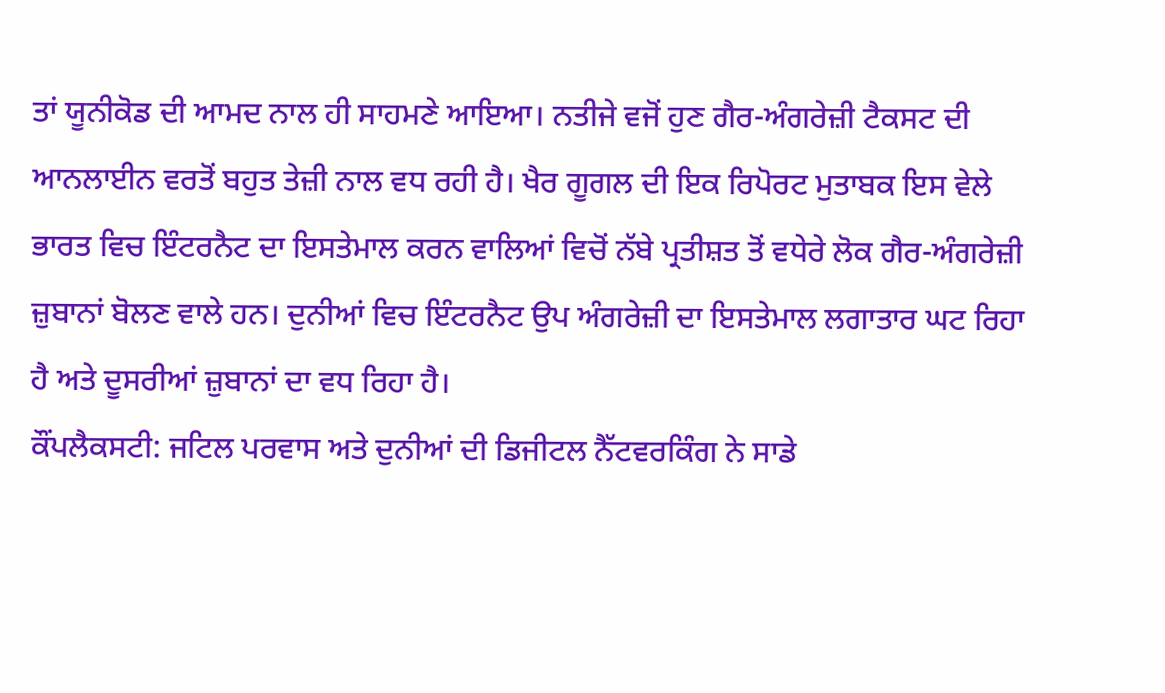ਤਾਂ ਯੂਨੀਕੋਡ ਦੀ ਆਮਦ ਨਾਲ ਹੀ ਸਾਹਮਣੇ ਆਇਆ। ਨਤੀਜੇ ਵਜੋਂ ਹੁਣ ਗੈਰ-ਅੰਗਰੇਜ਼ੀ ਟੈਕਸਟ ਦੀ ਆਨਲਾਈਨ ਵਰਤੋਂ ਬਹੁਤ ਤੇਜ਼ੀ ਨਾਲ ਵਧ ਰਹੀ ਹੈ। ਖੈਰ ਗੂਗਲ ਦੀ ਇਕ ਰਿਪੋਰਟ ਮੁਤਾਬਕ ਇਸ ਵੇਲੇ ਭਾਰਤ ਵਿਚ ਇੰਟਰਨੈਟ ਦਾ ਇਸਤੇਮਾਲ ਕਰਨ ਵਾਲਿਆਂ ਵਿਚੋਂ ਨੱਬੇ ਪ੍ਰਤੀਸ਼ਤ ਤੋਂ ਵਧੇਰੇ ਲੋਕ ਗੈਰ-ਅੰਗਰੇਜ਼ੀ ਜ਼ੁਬਾਨਾਂ ਬੋਲਣ ਵਾਲੇ ਹਨ। ਦੁਨੀਆਂ ਵਿਚ ਇੰਟਰਨੈਟ ਉਪ ਅੰਗਰੇਜ਼ੀ ਦਾ ਇਸਤੇਮਾਲ ਲਗਾਤਾਰ ਘਟ ਰਿਹਾ ਹੈ ਅਤੇ ਦੂਸਰੀਆਂ ਜ਼ੁਬਾਨਾਂ ਦਾ ਵਧ ਰਿਹਾ ਹੈ।
ਕੌਂਪਲੈਕਸਟੀ: ਜਟਿਲ ਪਰਵਾਸ ਅਤੇ ਦੁਨੀਆਂ ਦੀ ਡਿਜੀਟਲ ਨੈੱਟਵਰਕਿੰਗ ਨੇ ਸਾਡੇ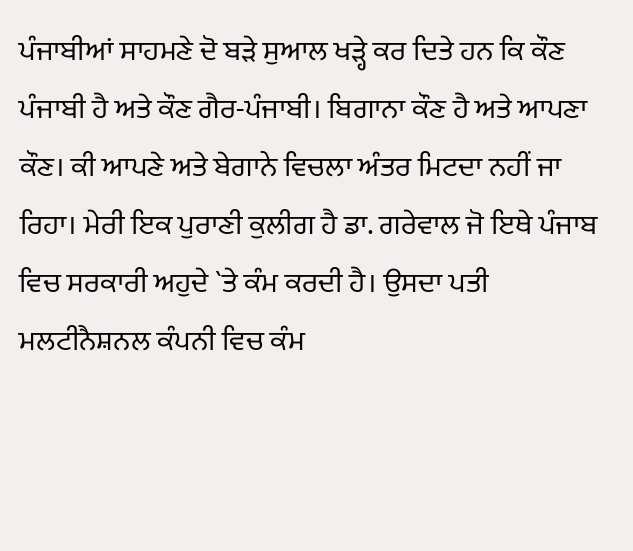ਪੰਜਾਬੀਆਂ ਸਾਹਮਣੇ ਦੋ ਬੜੇ ਸੁਆਲ ਖੜ੍ਹੇ ਕਰ ਦਿਤੇ ਹਨ ਕਿ ਕੌਣ ਪੰਜਾਬੀ ਹੈ ਅਤੇ ਕੌਣ ਗੈਰ-ਪੰਜਾਬੀ। ਬਿਗਾਨਾ ਕੌਣ ਹੈ ਅਤੇ ਆਪਣਾ ਕੌਣ। ਕੀ ਆਪਣੇ ਅਤੇ ਬੇਗਾਨੇ ਵਿਚਲਾ ਅੰਤਰ ਮਿਟਦਾ ਨਹੀਂ ਜਾ ਰਿਹਾ। ਮੇਰੀ ਇਕ ਪੁਰਾਣੀ ਕੁਲੀਗ ਹੈ ਡਾ. ਗਰੇਵਾਲ ਜੋ ਇਥੇ ਪੰਜਾਬ ਵਿਚ ਸਰਕਾਰੀ ਅਹੁਦੇ `ਤੇ ਕੰਮ ਕਰਦੀ ਹੈ। ਉਸਦਾ ਪਤੀ ਮਲਟੀਨੈਸ਼ਨਲ ਕੰਪਨੀ ਵਿਚ ਕੰਮ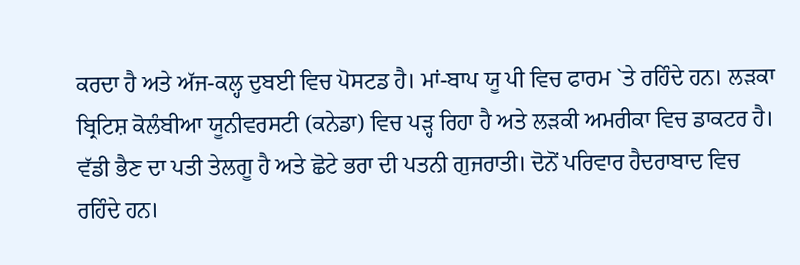ਕਰਦਾ ਹੈ ਅਤੇ ਅੱਜ-ਕਲ੍ਹ ਦੁਬਈ ਵਿਚ ਪੋਸਟਡ ਹੈ। ਮਾਂ-ਬਾਪ ਯੂ ਪੀ ਵਿਚ ਫਾਰਮ `ਤੇ ਰਹਿੰਦੇ ਹਨ। ਲੜਕਾ ਬ੍ਰਿਟਿਸ਼ ਕੋਲੰਬੀਆ ਯੂਨੀਵਰਸਟੀ (ਕਨੇਡਾ) ਵਿਚ ਪੜ੍ਹ ਰਿਹਾ ਹੈ ਅਤੇ ਲੜਕੀ ਅਮਰੀਕਾ ਵਿਚ ਡਾਕਟਰ ਹੈ। ਵੱਡੀ ਭੈਣ ਦਾ ਪਤੀ ਤੇਲਗੂ ਹੈ ਅਤੇ ਛੋਟੇ ਭਰਾ ਦੀ ਪਤਨੀ ਗੁਜਰਾਤੀ। ਦੋਨੋਂ ਪਰਿਵਾਰ ਹੈਦਰਾਬਾਦ ਵਿਚ ਰਹਿੰਦੇ ਹਨ।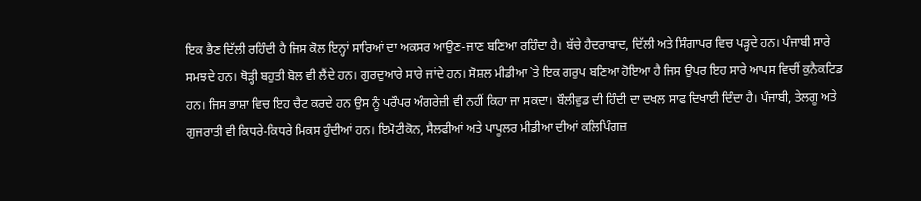ਇਕ ਭੈਣ ਦਿੱਲੀ ਰਹਿੰਦੀ ਹੈ ਜਿਸ ਕੋਲ ਇਨ੍ਹਾਂ ਸਾਰਿਆਂ ਦਾ ਅਕਸਰ ਆਉਣ-ਜਾਣ ਬਣਿਆ ਰਹਿੰਦਾ ਹੈ। ਬੱਚੇ ਹੈਦਰਾਬਾਦ, ਦਿੱਲੀ ਅਤੇ ਸਿੰਗਾਪਰ ਵਿਚ ਪੜ੍ਹਦੇ ਹਨ। ਪੰਜਾਬੀ ਸਾਰੇ ਸਮਝਦੇ ਹਨ। ਥੋੜ੍ਹੀ ਬਹੁਤੀ ਬੋਲ ਵੀ ਲੈਂਦੇ ਹਨ। ਗੁਰਦੁਆਰੇ ਸਾਰੇ ਜਾਂਦੇ ਹਨ। ਸੋਸ਼ਲ ਮੀਡੀਆ `ਤੇ ਇਕ ਗਰੁਪ ਬਣਿਆ ਹੋਇਆ ਹੈ ਜਿਸ ਉਪਰ ਇਹ ਸਾਰੇ ਆਪਸ ਵਿਚੀਂ ਕੁਨੈਕਟਿਡ ਹਨ। ਜਿਸ ਭਾਸ਼ਾ ਵਿਚ ਇਹ ਚੈਟ ਕਰਦੇ ਹਨ ਉਸ ਨੂੰ ਪਰੌਪਰ ਅੰਗਰੇਜ਼ੀ ਵੀ ਨਹੀਂ ਕਿਹਾ ਜਾ ਸਕਦਾ। ਬੌਲੀਵੁਡ ਦੀ ਹਿੰਦੀ ਦਾ ਦਖਲ ਸਾਫ ਦਿਖਾਈ ਦਿੰਦਾ ਹੈ। ਪੰਜਾਬੀ, ਤੇਲਗੂ ਅਤੇ ਗੁਜਰਾਤੀ ਵੀ ਕਿਧਰੇ-ਕਿਧਰੇ ਮਿਕਸ ਹੁੰਦੀਆਂ ਹਨ। ਇਮੋਟੀਕੋਨ, ਸੈਲਫੀਆਂ ਅਤੇ ਪਾਪੂਲਰ ਮੀਡੀਆ ਦੀਆਂ ਕਲਿਪਿੰਗਜ਼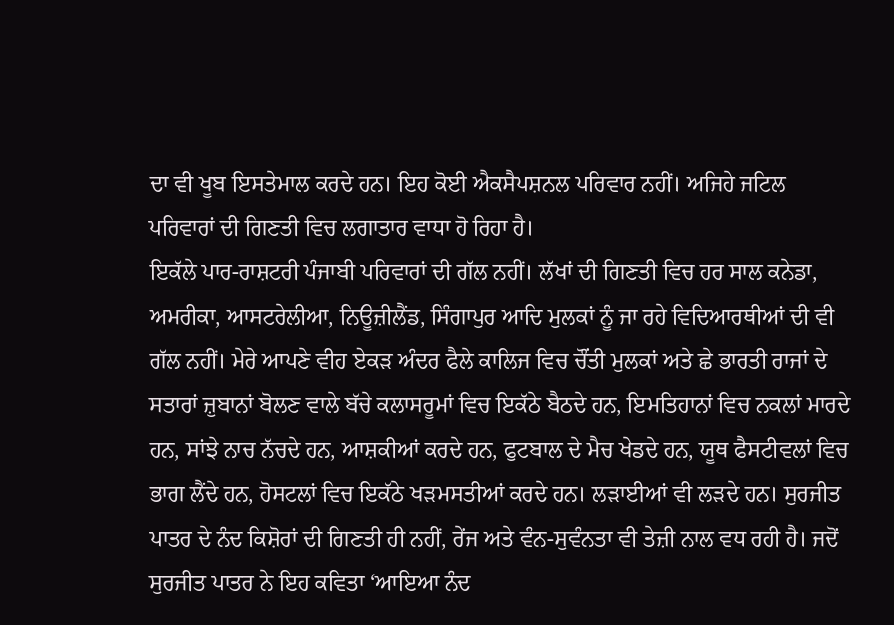ਦਾ ਵੀ ਖੂਬ ਇਸਤੇਮਾਲ ਕਰਦੇ ਹਨ। ਇਹ ਕੋਈ ਐਕਸੈਪਸ਼ਨਲ ਪਰਿਵਾਰ ਨਹੀਂ। ਅਜਿਹੇ ਜਟਿਲ ਪਰਿਵਾਰਾਂ ਦੀ ਗਿਣਤੀ ਵਿਚ ਲਗਾਤਾਰ ਵਾਧਾ ਹੋ ਰਿਹਾ ਹੈ।
ਇਕੱਲੇ ਪਾਰ-ਰਾਸ਼ਟਰੀ ਪੰਜਾਬੀ ਪਰਿਵਾਰਾਂ ਦੀ ਗੱਲ ਨਹੀਂ। ਲੱਖਾਂ ਦੀ ਗਿਣਤੀ ਵਿਚ ਹਰ ਸਾਲ ਕਨੇਡਾ, ਅਮਰੀਕਾ, ਆਸਟਰੇਲੀਆ, ਨਿਊਜ਼ੀਲੈਂਡ, ਸਿੰਗਾਪੁਰ ਆਦਿ ਮੁਲਕਾਂ ਨੂੰ ਜਾ ਰਹੇ ਵਿਦਿਆਰਥੀਆਂ ਦੀ ਵੀ ਗੱਲ ਨਹੀਂ। ਮੇਰੇ ਆਪਣੇ ਵੀਹ ਏਕੜ ਅੰਦਰ ਫੈਲੇ ਕਾਲਿਜ ਵਿਚ ਚੌਂਤੀ ਮੁਲਕਾਂ ਅਤੇ ਛੇ ਭਾਰਤੀ ਰਾਜਾਂ ਦੇ ਸਤਾਰਾਂ ਜ਼ੁਬਾਨਾਂ ਬੋਲਣ ਵਾਲੇ ਬੱਚੇ ਕਲਾਸਰੂਮਾਂ ਵਿਚ ਇਕੱਠੇ ਬੈਠਦੇ ਹਨ, ਇਮਤਿਹਾਨਾਂ ਵਿਚ ਨਕਲਾਂ ਮਾਰਦੇ ਹਨ, ਸਾਂਝੇ ਨਾਚ ਨੱਚਦੇ ਹਨ, ਆਸ਼ਕੀਆਂ ਕਰਦੇ ਹਨ, ਫੁਟਬਾਲ ਦੇ ਮੈਚ ਖੇਡਦੇ ਹਨ, ਯੂਥ ਫੈਸਟੀਵਲਾਂ ਵਿਚ ਭਾਗ ਲੈਂਦੇ ਹਨ, ਹੋਸਟਲਾਂ ਵਿਚ ਇਕੱਠੇ ਖੜਮਸਤੀਆਂ ਕਰਦੇ ਹਨ। ਲੜਾਈਆਂ ਵੀ ਲੜਦੇ ਹਨ। ਸੁਰਜੀਤ ਪਾਤਰ ਦੇ ਨੰਦ ਕਿਸ਼ੋਰਾਂ ਦੀ ਗਿਣਤੀ ਹੀ ਨਹੀਂ, ਰੇਂਜ ਅਤੇ ਵੰਨ-ਸੁਵੰਨਤਾ ਵੀ ਤੇਜ਼ੀ ਨਾਲ ਵਧ ਰਹੀ ਹੈ। ਜਦੋਂ ਸੁਰਜੀਤ ਪਾਤਰ ਨੇ ਇਹ ਕਵਿਤਾ ‘ਆਇਆ ਨੰਦ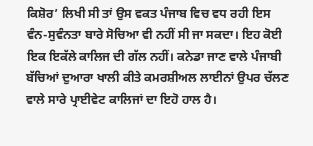ਕਿਸ਼ੋਰ’ ਲਿਖੀ ਸੀ ਤਾਂ ਉਸ ਵਕਤ ਪੰਜਾਬ ਵਿਚ ਵਧ ਰਹੀ ਇਸ ਵੰਨ-ਸੁਵੰਨਤਾ ਬਾਰੇ ਸੋਚਿਆ ਵੀ ਨਹੀਂ ਸੀ ਜਾ ਸਕਦਾ। ਇਹ ਕੋਈ ਇਕ ਇਕੱਲੇ ਕਾਲਿਜ ਦੀ ਗੱਲ ਨਹੀਂ। ਕਨੇਡਾ ਜਾਣ ਵਾਲੇ ਪੰਜਾਬੀ ਬੱਚਿਆਂ ਦੁਆਰਾ ਖਾਲੀ ਕੀਤੇ ਕਮਰਸ਼ੀਅਲ ਲਾਈਨਾਂ ਉਪਰ ਚੱਲਣ ਵਾਲੇ ਸਾਰੇ ਪ੍ਰਾਈਵੇਟ ਕਾਲਿਜਾਂ ਦਾ ਇਹੋ ਹਾਲ ਹੈ।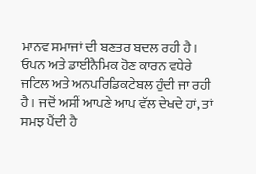ਮਾਨਵ ਸਮਾਜਾਂ ਦੀ ਬਣਤਰ ਬਦਲ ਰਹੀ ਹੈ। ਓਪਨ ਅਤੇ ਡਾਈਨੈਮਿਕ ਹੋਣ ਕਾਰਨ ਵਧੇਰੇ ਜਟਿਲ ਅਤੇ ਅਨਪਰਿਡਿਕਟੇਬਲ ਹੁੰਦੀ ਜਾ ਰਹੀ ਹੈ। ਜਦੋਂ ਅਸੀਂ ਆਪਣੇ ਆਪ ਵੱਲ ਦੇਖਦੇ ਹਾਂ, ਤਾਂ ਸਮਝ ਪੈਂਦੀ ਹੈ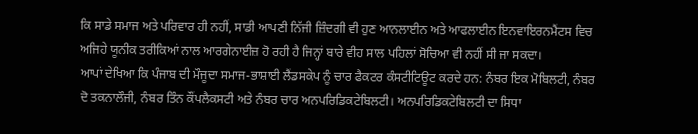ਕਿ ਸਾਡੇ ਸਮਾਜ ਅਤੇ ਪਰਿਵਾਰ ਹੀ ਨਹੀਂ, ਸਾਡੀ ਆਪਣੀ ਨਿੱਜੀ ਜ਼ਿੰਦਗੀ ਵੀ ਹੁਣ ਆਨਲਾਈਨ ਅਤੇ ਆਫਲਾਈਨ ਇਨਵਾਇਰਨਮੈਂਟਸ ਵਿਚ ਅਜਿਹੇ ਯੂਨੀਕ ਤਰੀਕਿਆਂ ਨਾਲ ਆਰਗੇਨਾਈਜ਼ ਹੋ ਰਹੀ ਹੈ ਜਿਨ੍ਹਾਂ ਬਾਰੇ ਵੀਹ ਸਾਲ ਪਹਿਲਾਂ ਸੋਚਿਆ ਵੀ ਨਹੀਂ ਸੀ ਜਾ ਸਕਦਾ।
ਆਪਾਂ ਦੇਖਿਆ ਕਿ ਪੰਜਾਬ ਦੀ ਮੌਜੂਦਾ ਸਮਾਜ-ਭਾਸ਼ਾਈ ਲੈਂਡਸਕੇਪ ਨੂੰ ਚਾਰ ਫੈਕਟਰ ਕੰਸਟੀਟਿਊਟ ਕਰਦੇ ਹਨ: ਨੰਬਰ ਇਕ ਮੋਬਿਲਟੀ, ਨੰਬਰ ਦੋ ਤਕਨਾਲੌਜੀ, ਨੰਬਰ ਤਿੰਨ ਕੌਂਪਲੈਕਸਟੀ ਅਤੇ ਨੰਬਰ ਚਾਰ ਅਨਪਰਿਡਿਕਟੇਬਿਲਟੀ। ਅਨਪਰਿਡਿਕਟੇਬਿਲਟੀ ਦਾ ਸਿਧਾ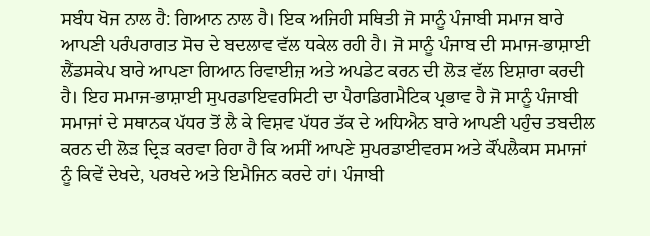ਸਬੰਧ ਖੋਜ ਨਾਲ ਹੈ: ਗਿਆਨ ਨਾਲ ਹੈ। ਇਕ ਅਜਿਹੀ ਸਥਿਤੀ ਜੋ ਸਾਨੂੰ ਪੰਜਾਬੀ ਸਮਾਜ ਬਾਰੇ ਆਪਣੀ ਪਰੰਪਰਾਗਤ ਸੋਚ ਦੇ ਬਦਲਾਵ ਵੱਲ ਧਕੇਲ ਰਹੀ ਹੈ। ਜੋ ਸਾਨੂੰ ਪੰਜਾਬ ਦੀ ਸਮਾਜ-ਭਾਸ਼ਾਈ ਲੈਂਡਸਕੇਪ ਬਾਰੇ ਆਪਣਾ ਗਿਆਨ ਰਿਵਾਈਜ਼ ਅਤੇ ਅਪਡੇਟ ਕਰਨ ਦੀ ਲੋੜ ਵੱਲ ਇਸ਼ਾਰਾ ਕਰਦੀ ਹੈ। ਇਹ ਸਮਾਜ-ਭਾਸ਼ਾਈ ਸੁਪਰਡਾਇਵਰਸਿਟੀ ਦਾ ਪੈਰਾਡਿਗਮੈਟਿਕ ਪ੍ਰਭਾਵ ਹੈ ਜੋ ਸਾਨੂੰ ਪੰਜਾਬੀ ਸਮਾਜਾਂ ਦੇ ਸਥਾਨਕ ਪੱਧਰ ਤੋਂ ਲੈ ਕੇ ਵਿਸ਼ਵ ਪੱਧਰ ਤੱਕ ਦੇ ਅਧਿਐਨ ਬਾਰੇ ਆਪਣੀ ਪਹੁੰਚ ਤਬਦੀਲ ਕਰਨ ਦੀ ਲੋੜ ਦ੍ਰਿੜ ਕਰਵਾ ਰਿਹਾ ਹੈ ਕਿ ਅਸੀਂ ਆਪਣੇ ਸੁਪਰਡਾਈਵਰਸ ਅਤੇ ਕੌਂਪਲੈਕਸ ਸਮਾਜਾਂ ਨੂੰ ਕਿਵੇਂ ਦੇਖਦੇ, ਪਰਖਦੇ ਅਤੇ ਇਮੈਜਿਨ ਕਰਦੇ ਹਾਂ। ਪੰਜਾਬੀ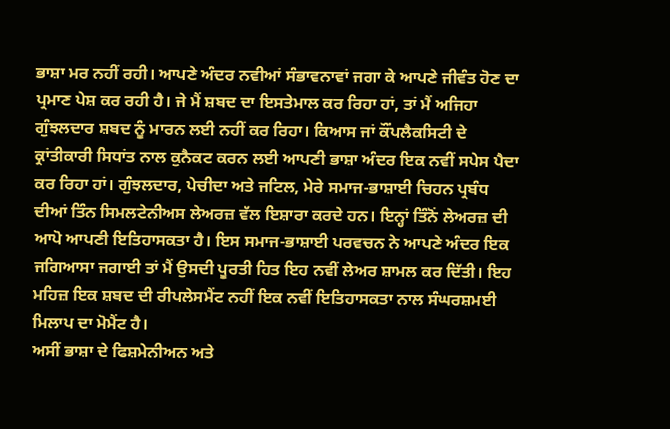ਭਾਸ਼ਾ ਮਰ ਨਹੀਂ ਰਹੀ। ਆਪਣੇ ਅੰਦਰ ਨਵੀਆਂ ਸੰਭਾਵਨਾਵਾਂ ਜਗਾ ਕੇ ਆਪਣੇ ਜੀਵੰਤ ਹੋਣ ਦਾ ਪ੍ਰਮਾਣ ਪੇਸ਼ ਕਰ ਰਹੀ ਹੈ। ਜੇ ਮੈਂ ਸ਼ਬਦ ਦਾ ਇਸਤੇਮਾਲ ਕਰ ਰਿਹਾ ਹਾਂ, ਤਾਂ ਮੈਂ ਅਜਿਹਾ ਗੁੰਝਲਦਾਰ ਸ਼ਬਦ ਨੂੰ ਮਾਰਨ ਲਈ ਨਹੀਂ ਕਰ ਰਿਹਾ। ਕਿਆਸ ਜਾਂ ਕੌਂਪਲੈਕਸਿਟੀ ਦੇ ਕ੍ਰਾਂਤੀਕਾਰੀ ਸਿਧਾਂਤ ਨਾਲ ਕੁਨੈਕਟ ਕਰਨ ਲਈ ਆਪਣੀ ਭਾਸ਼ਾ ਅੰਦਰ ਇਕ ਨਵੀਂ ਸਪੇਸ ਪੈਦਾ ਕਰ ਰਿਹਾ ਹਾਂ। ਗੁੰਝਲਦਾਰ, ਪੇਚੀਦਾ ਅਤੇ ਜਟਿਲ, ਮੇਰੇ ਸਮਾਜ-ਭਾਸ਼ਾਈ ਚਿਹਨ ਪ੍ਰਬੰਧ ਦੀਆਂ ਤਿੰਨ ਸਿਮਲਟੇਨੀਅਸ ਲੇਅਰਜ਼ ਵੱਲ ਇਸ਼ਾਰਾ ਕਰਦੇ ਹਨ। ਇਨ੍ਹਾਂ ਤਿੰਨੋਂ ਲੇਅਰਜ਼ ਦੀ ਆਪੋ ਆਪਣੀ ਇਤਿਹਾਸਕਤਾ ਹੈ। ਇਸ ਸਮਾਜ-ਭਾਸ਼ਾਈ ਪਰਵਚਨ ਨੇ ਆਪਣੇ ਅੰਦਰ ਇਕ ਜਗਿਆਸਾ ਜਗਾਈ ਤਾਂ ਮੈਂ ਉਸਦੀ ਪੂਰਤੀ ਹਿਤ ਇਹ ਨਵੀਂ ਲੇਅਰ ਸ਼ਾਮਲ ਕਰ ਦਿੱਤੀ। ਇਹ ਮਹਿਜ਼ ਇਕ ਸ਼ਬਦ ਦੀ ਰੀਪਲੇਸਮੈਂਟ ਨਹੀਂ ਇਕ ਨਵੀਂ ਇਤਿਹਾਸਕਤਾ ਨਾਲ ਸੰਘਰਸ਼ਮਈ ਮਿਲਾਪ ਦਾ ਮੋਮੈਂਟ ਹੈ।
ਅਸੀਂ ਭਾਸ਼ਾ ਦੇ ਫਿਸ਼ਮੇਨੀਅਨ ਅਤੇ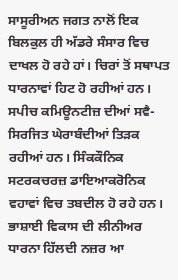ਸਾਸੂਰੀਅਨ ਜਗਤ ਨਾਲੋਂ ਇਕ ਬਿਲਕੁਲ ਹੀ ਅੱਡਰੇ ਸੰਸਾਰ ਵਿਚ ਦਾਖਲ ਹੋ ਰਹੇ ਹਾਂ। ਚਿਰਾਂ ਤੋਂ ਸਥਾਪਤ ਧਾਰਨਾਵਾਂ ਹਿਟ ਹੋ ਰਹੀਆਂ ਹਨ। ਸਪੀਚ ਕਮਿਊਨਟੀਜ਼ ਦੀਆਂ ਸਵੈ-ਸਿਰਜਿਤ ਘੇਰਾਬੰਦੀਆਂ ਤਿੜਕ ਰਹੀਆਂ ਹਨ। ਸਿੰਕਕੌਨਿਕ ਸਟਰਕਚਰਜ਼ ਡਾਇਆਕਰੋਨਿਕ ਵਹਾਵਾਂ ਵਿਚ ਤਬਦੀਲ ਹੋ ਰਹੇ ਹਨ। ਭਾਸ਼ਾਈ ਵਿਕਾਸ ਦੀ ਲੀਨੀਅਰ ਧਾਰਨਾ ਹਿੱਲਦੀ ਨਜ਼ਰ ਆ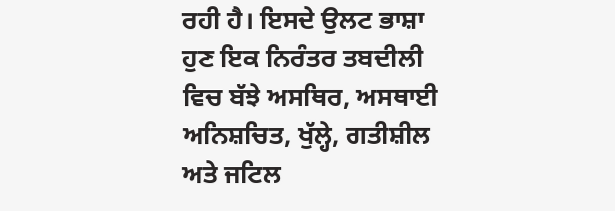ਰਹੀ ਹੈ। ਇਸਦੇ ਉਲਟ ਭਾਸ਼ਾ ਹੁਣ ਇਕ ਨਿਰੰਤਰ ਤਬਦੀਲੀ ਵਿਚ ਬੱਝੇ ਅਸਥਿਰ, ਅਸਥਾਈ ਅਨਿਸ਼ਚਿਤ, ਖੁੱਲ੍ਹੇ, ਗਤੀਸ਼ੀਲ ਅਤੇ ਜਟਿਲ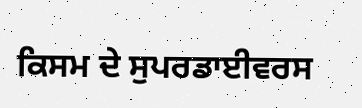ਕਿਸਮ ਦੇ ਸੁਪਰਡਾਈਵਰਸ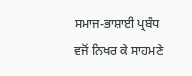ਸਮਾਜ-ਭਾਸ਼ਾਈ ਪ੍ਰਬੰਧ ਵਜੋਂ ਨਿਖਰ ਕੇ ਸਾਹਮਣੇ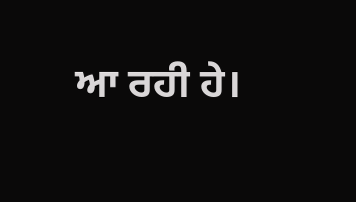ਆ ਰਹੀ ਹੇ।